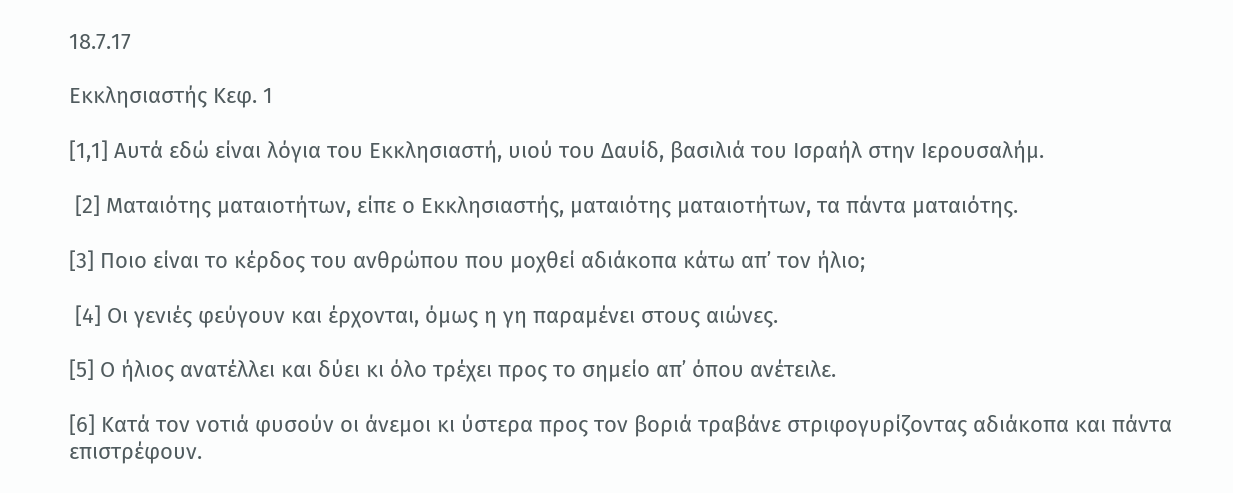18.7.17

Εκκλησιαστής Κεφ. 1

[1,1] Αυτά εδώ είναι λόγια του Εκκλησιαστή, υιού του Δαυίδ, βασιλιά του Ισραήλ στην Ιερουσαλήμ.

 [2] Ματαιότης ματαιοτήτων, είπε ο Εκκλησιαστής, ματαιότης ματαιοτήτων, τα πάντα ματαιότης.

[3] Ποιο είναι το κέρδος του ανθρώπου που μοχθεί αδιάκοπα κάτω απ᾽ τον ήλιο;

 [4] Οι γενιές φεύγουν και έρχονται, όμως η γη παραμένει στους αιώνες.

[5] Ο ήλιος ανατέλλει και δύει κι όλο τρέχει προς το σημείο απ᾽ όπου ανέτειλε.

[6] Κατά τον νοτιά φυσούν οι άνεμοι κι ύστερα προς τον βοριά τραβάνε στριφογυρίζοντας αδιάκοπα και πάντα επιστρέφουν.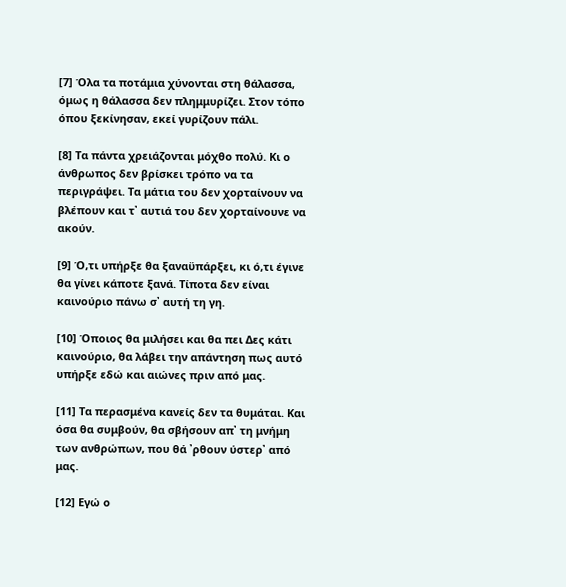[7] Όλα τα ποτάμια χύνονται στη θάλασσα, όμως η θάλασσα δεν πλημμυρίζει. Στον τόπο όπου ξεκίνησαν, εκεί γυρίζουν πάλι.

[8] Τα πάντα χρειάζονται μόχθο πολύ. Κι ο άνθρωπος δεν βρίσκει τρόπο να τα περιγράψει. Τα μάτια του δεν χορταίνουν να βλέπουν και τ᾽ αυτιά του δεν χορταίνουνε να ακούν.

[9] Ό,τι υπήρξε θα ξαναϋπάρξει, κι ό,τι έγινε θα γίνει κάποτε ξανά. Τίποτα δεν είναι καινούριο πάνω σ᾽ αυτή τη γη.

[10] Όποιος θα μιλήσει και θα πει Δες κάτι καινούριο, θα λάβει την απάντηση πως αυτό υπήρξε εδώ και αιώνες πριν από μας.

[11] Τα περασμένα κανείς δεν τα θυμάται. Και όσα θα συμβούν, θα σβήσουν απ᾽ τη μνήμη των ανθρώπων, που θά ᾽ρθουν ύστερ᾽ από μας.

[12] Εγώ ο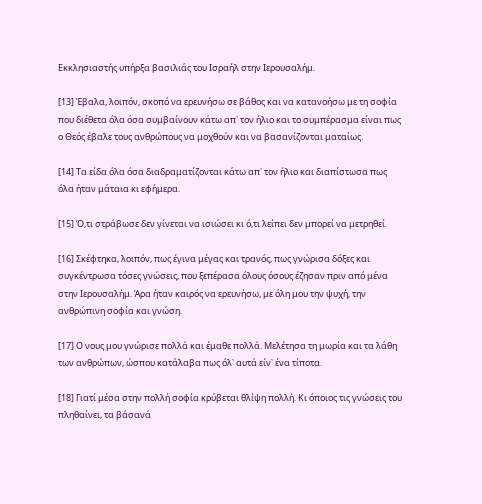Εκκλησιαστής υπήρξα βασιλιάς του Ισραήλ στην Ιερουσαλήμ.

[13] Έβαλα, λοιπόν, σκοπό να ερευνήσω σε βάθος και να κατανοήσω με τη σοφία που διέθετα όλα όσα συμβαίνουν κάτω απ᾽ τον ήλιο και το συμπέρασμα είναι πως ο Θεός έβαλε τους ανθρώπους να μοχθούν και να βασανίζονται ματαίως.

[14] Τα είδα όλα όσα διαδραματίζονται κάτω απ᾽ τον ήλιο και διαπίστωσα πως όλα ήταν μάταια κι εφήμερα.

[15] Ό,τι στράβωσε δεν γίνεται να ισιώσει κι ό,τι λείπει δεν μπορεί να μετρηθεί.

[16] Σκέφτηκα, λοιπόν, πως έγινα μέγας και τρανός, πως γνώρισα δόξες και συγκέντρωσα τόσες γνώσεις, που ξεπέρασα όλους όσους έζησαν πριν από μένα στην Ιερουσαλήμ. Άρα ήταν καιρός να ερευνήσω, με όλη μου την ψυχή, την ανθρώπινη σοφία και γνώση.

[17] Ο νους μου γνώρισε πολλά και έμαθε πολλά. Μελέτησα τη μωρία και τα λάθη των ανθρώπων, ώσπου κατάλαβα πως όλ᾽ αυτά είν᾽ ένα τίποτα.

[18] Γιατί μέσα στην πολλή σοφία κρύβεται θλίψη πολλή. Κι όποιος τις γνώσεις του πληθαίνει, τα βάσανά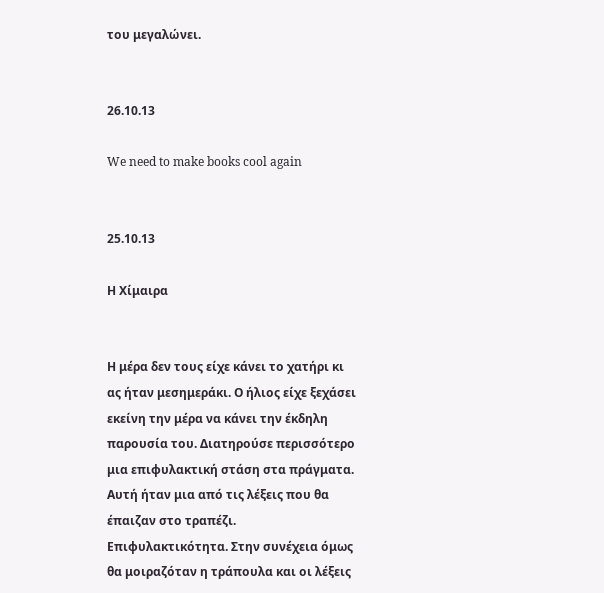του μεγαλώνει.


26.10.13

We need to make books cool again


25.10.13

Η Χίμαιρα


Η μέρα δεν τους είχε κάνει το χατήρι κι ας ήταν μεσημεράκι. Ο ήλιος είχε ξεχάσει εκείνη την μέρα να κάνει την έκδηλη παρουσία του. Διατηρούσε περισσότερο μια επιφυλακτική στάση στα πράγματα. Αυτή ήταν μια από τις λέξεις που θα έπαιζαν στο τραπέζι. Επιφυλακτικότητα. Στην συνέχεια όμως θα μοιραζόταν η τράπουλα και οι λέξεις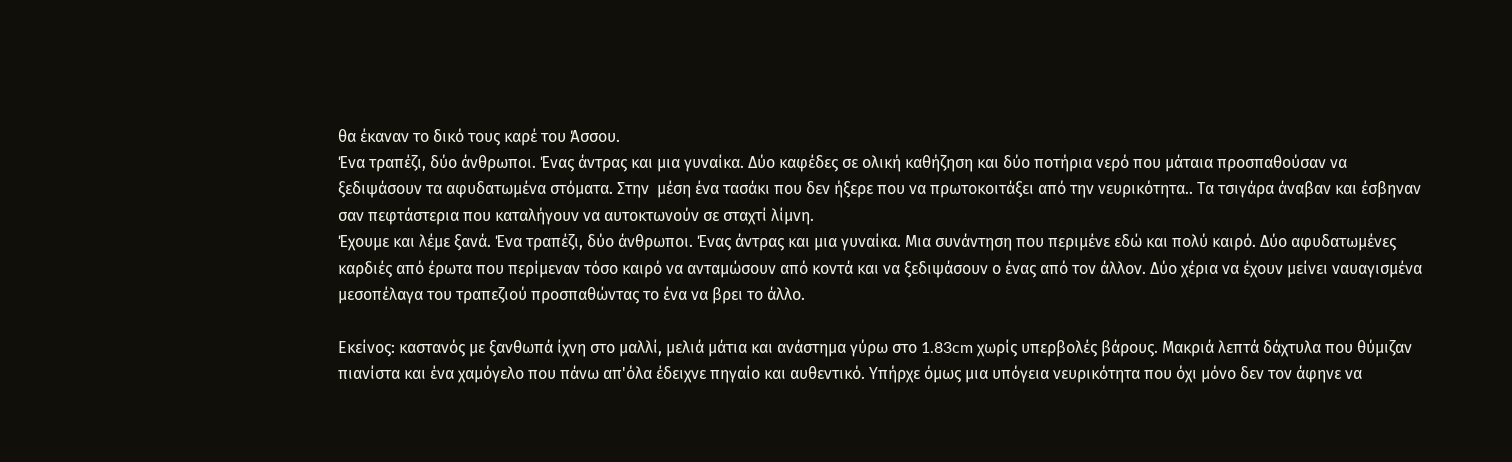θα έκαναν το δικό τους καρέ του Άσσου.
Ένα τραπέζι, δύο άνθρωποι. Ένας άντρας και μια γυναίκα. Δύο καφέδες σε ολική καθήζηση και δύο ποτήρια νερό που μάταια προσπαθούσαν να ξεδιψάσουν τα αφυδατωμένα στόματα. Στην  μέση ένα τασάκι που δεν ήξερε που να πρωτοκοιτάξει από την νευρικότητα.. Τα τσιγάρα άναβαν και έσβηναν σαν πεφτάστερια που καταλήγουν να αυτοκτωνούν σε σταχτί λίμνη.
Έχουμε και λέμε ξανά. Ένα τραπέζι, δύο άνθρωποι. Ένας άντρας και μια γυναίκα. Μια συνάντηση που περιμένε εδώ και πολύ καιρό. Δύο αφυδατωμένες καρδιές από έρωτα που περίμεναν τόσο καιρό να ανταμώσουν από κοντά και να ξεδιψάσουν ο ένας από τον άλλον. Δύο χέρια να έχουν μείνει ναυαγισμένα μεσοπέλαγα του τραπεζιού προσπαθώντας το ένα να βρει το άλλο.

Εκείνος: καστανός με ξανθωπά ίχνη στο μαλλί, μελιά μάτια και ανάστημα γύρω στο 1.83cm χωρίς υπερβολές βάρους. Μακριά λεπτά δάχτυλα που θύμιζαν πιανίστα και ένα χαμόγελο που πάνω απ'όλα έδειχνε πηγαίο και αυθεντικό. Υπήρχε όμως μια υπόγεια νευρικότητα που όχι μόνο δεν τον άφηνε να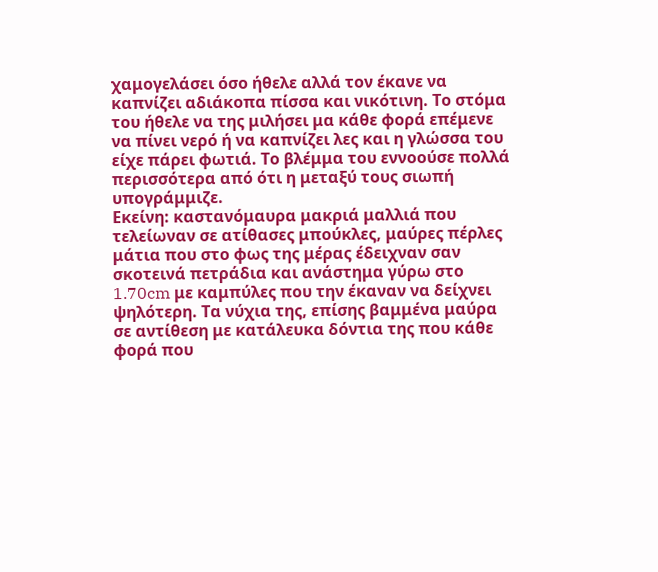χαμογελάσει όσο ήθελε αλλά τον έκανε να καπνίζει αδιάκοπα πίσσα και νικότινη. Το στόμα του ήθελε να της μιλήσει μα κάθε φορά επέμενε να πίνει νερό ή να καπνίζει λες και η γλώσσα του είχε πάρει φωτιά. Το βλέμμα του εννοούσε πολλά περισσότερα από ότι η μεταξύ τους σιωπή υπογράμμιζε.
Εκείνη: καστανόμαυρα μακριά μαλλιά που τελείωναν σε ατίθασες μπούκλες, μαύρες πέρλες μάτια που στο φως της μέρας έδειχναν σαν σκοτεινά πετράδια και ανάστημα γύρω στο 1.70cm με καμπύλες που την έκαναν να δείχνει ψηλότερη. Τα νύχια της, επίσης βαμμένα μαύρα σε αντίθεση με κατάλευκα δόντια της που κάθε φορά που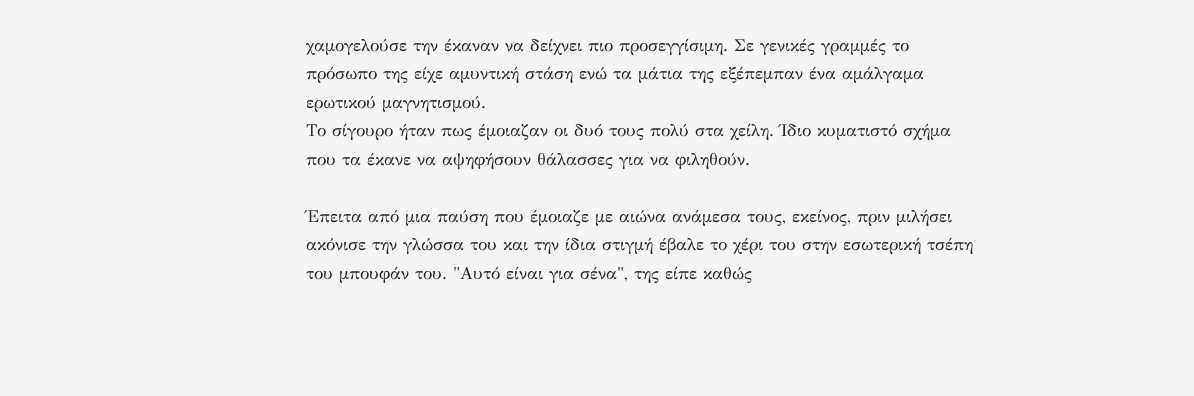χαμογελούσε την έκαναν να δείχνει πιο προσεγγίσιμη. Σε γενικές γραμμές το πρόσωπο της είχε αμυντική στάση ενώ τα μάτια της εξέπεμπαν ένα αμάλγαμα ερωτικού μαγνητισμού.
Το σίγουρο ήταν πως έμοιαζαν οι δυό τους πολύ στα χείλη. Ίδιο κυματιστό σχήμα που τα έκανε να αψηφήσουν θάλασσες για να φιληθούν.

Έπειτα από μια παύση που έμοιαζε με αιώνα ανάμεσα τους, εκείνος, πριν μιλήσει ακόνισε την γλώσσα του και την ίδια στιγμή έβαλε το χέρι του στην εσωτερική τσέπη του μπουφάν του. "Αυτό είναι για σένα", της είπε καθώς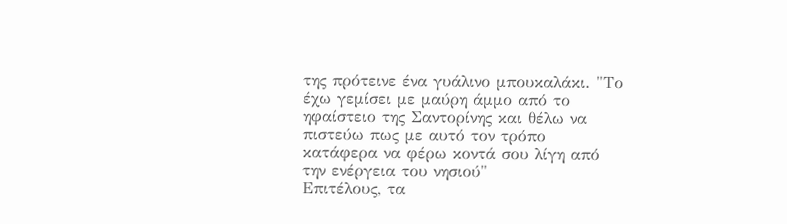της πρότεινε ένα γυάλινο μπουκαλάκι. "Το έχω γεμίσει με μαύρη άμμο από το ηφαίστειο της Σαντορίνης και θέλω να πιστεύω πως με αυτό τον τρόπο κατάφερα να φέρω κοντά σου λίγη από την ενέργεια του νησιού"
Επιτέλους, τα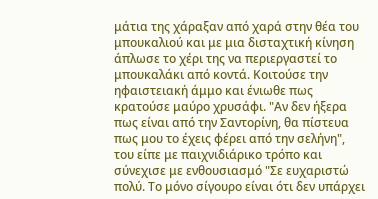μάτια της χάραξαν από χαρά στην θέα του μπουκαλιού και με μια δισταχτική κίνηση άπλωσε το χέρι της να περιεργαστεί το μπουκαλάκι από κοντά. Κοιτούσε την ηφαιστειακή άμμο και ένιωθε πως κρατούσε μαύρο χρυσάφι. "Αν δεν ήξερα πως είναι από την Σαντορίνη, θα πίστευα πως μου το έχεις φέρει από την σελήνη", του είπε με παιχνιδιάρικο τρόπο και σύνεχισε με ενθουσιασμό "Σε ευχαριστώ πολύ. Το μόνο σίγουρο είναι ότι δεν υπάρχει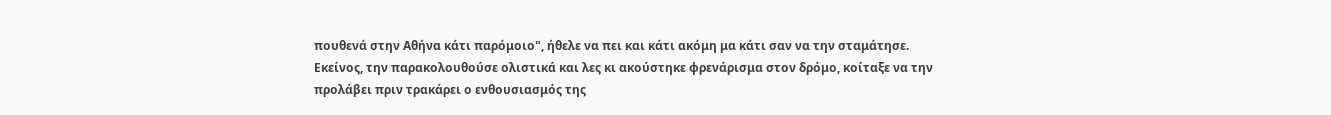πουθενά στην Αθήνα κάτι παρόμοιο", ήθελε να πει και κάτι ακόμη μα κάτι σαν να την σταμάτησε.
Εκείνος, την παρακολουθούσε ολιστικά και λες κι ακούστηκε φρενάρισμα στον δρόμο, κοίταξε να την προλάβει πριν τρακάρει ο ενθουσιασμός της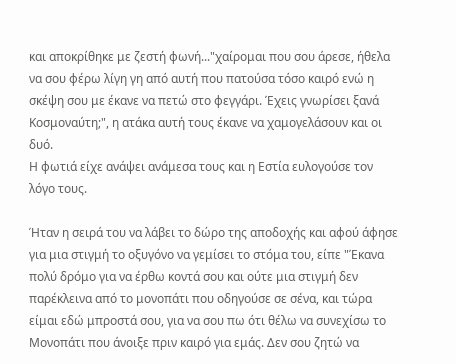και αποκρίθηκε με ζεστή φωνή..."χαίρομαι που σου άρεσε, ήθελα να σου φέρω λίγη γη από αυτή που πατούσα τόσο καιρό ενώ η σκέψη σου με έκανε να πετώ στο φεγγάρι. Έχεις γνωρίσει ξανά Κοσμοναύτη;", η ατάκα αυτή τους έκανε να χαμογελάσουν και οι δυό.
Η φωτιά είχε ανάψει ανάμεσα τους και η Εστία ευλογούσε τον λόγο τους.

Ήταν η σειρά του να λάβει το δώρο της αποδοχής και αφού άφησε για μια στιγμή το οξυγόνο να γεμίσει το στόμα του, είπε "Έκανα πολύ δρόμο για να έρθω κοντά σου και ούτε μια στιγμή δεν παρέκλεινα από το μονοπάτι που οδηγούσε σε σένα, και τώρα είμαι εδώ μπροστά σου, για να σου πω ότι θέλω να συνεχίσω το Μονοπάτι που άνοιξε πριν καιρό για εμάς. Δεν σου ζητώ να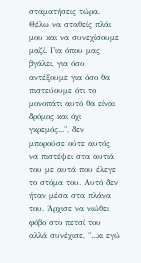σταματήσεις τώρα. Θέλω να σταθείς πλάι μου και να συνεχίσουμε μαζί. Για όπου μας βγάλει, για όσο αντέξουμε για όσο θα πιστεύουμε ότι το μονοπάτι αυτό θα είναι δρόμος και όχι γκρεμός...", δεν μπορούσε ούτε αυτός να πιστέψει στα αυτιά του με αυτά που έλεγε το στόμα του. Αυτό δεν ήταν μέσα στα πλάνα του. Άρχισε να νιώθει φόβο στο πετσί του αλλά συνέχισε, "...κι εγώ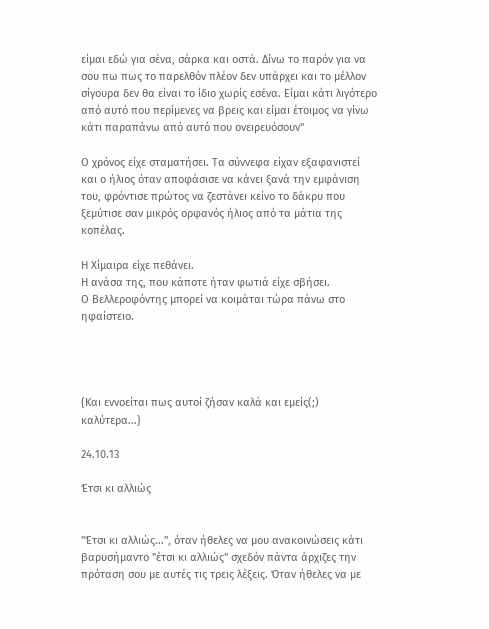είμαι εδώ για σένα, σάρκα και οστά. Δίνω το παρόν για να σου πω πως το παρελθόν πλέον δεν υπάρχει και το μέλλον σίγουρα δεν θα είναι το ίδιο χωρίς εσένα. Είμαι κάτι λιγότερο από αυτό που περίμενες να βρεις και είμαι έτοιμος να γίνω κάτι παραπάνω από αυτό που ονειρευόσουν"

Ο χρόνος είχε σταματήσει. Τα σύννεφα είχαν εξαφανιστεί και ο ήλιος όταν αποφάσισε να κάνει ξανά την εμφάνιση του, φρόντισε πρώτος να ζεστάνει κείνο το δάκρυ που ξεμύτισε σαν μικρός ορφανός ήλιος από τα μάτια της κοπέλας.

Η Χίμαιρα είχε πεθάνει.
Η ανάσα της, που κάποτε ήταν φωτιά είχε σβήσει.
Ο Βελλεροφόντης μπορεί να κοιμάται τώρα πάνω στο ηφαίστειο.




{Και εννοείται πως αυτοί ζήσαν καλά και εμείς(;) καλύτερα...}

24.10.13

Έτσι κι αλλιώς


"Έτσι κι αλλιώς...", όταν ήθελες να μου ανακοινώσεις κάτι βαρυσήμαντο "έτσι κι αλλιώς" σχεδόν πάντα άρχιζες την πρόταση σου με αυτές τις τρεις λέξεις. Όταν ήθελες να με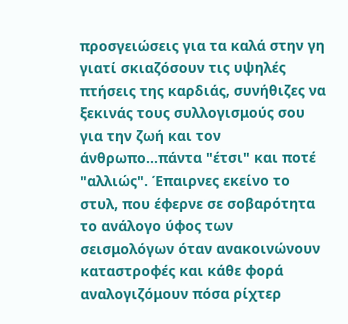προσγειώσεις για τα καλά στην γη γιατί σκιαζόσουν τις υψηλές πτήσεις της καρδιάς, συνήθιζες να ξεκινάς τους συλλογισμούς σου για την ζωή και τον άνθρωπο...πάντα "έτσι" και ποτέ "αλλιώς". Έπαιρνες εκείνο το στυλ, που έφερνε σε σοβαρότητα το ανάλογο ύφος των σεισμολόγων όταν ανακοινώνουν καταστροφές και κάθε φορά αναλογιζόμουν πόσα ρίχτερ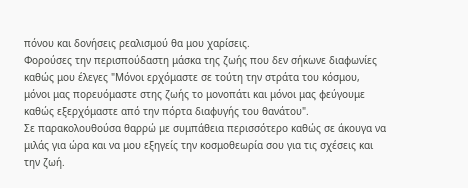πόνου και δονήσεις ρεαλισμού θα μου χαρίσεις.
Φορούσες την περισπούδαστη μάσκα της ζωής που δεν σήκωνε διαφωνίες καθώς μου έλεγες "Μόνοι ερχόμαστε σε τούτη την στράτα του κόσμου, μόνοι μας πορευόμαστε στης ζωής το μονοπάτι και μόνοι μας φεύγουμε καθώς εξερχόμαστε από την πόρτα διαφυγής του θανάτου".
Σε παρακολουθούσα θαρρώ με συμπάθεια περισσότερο καθώς σε άκουγα να μιλάς για ώρα και να μου εξηγείς την κοσμοθεωρία σου για τις σχέσεις και την ζωή.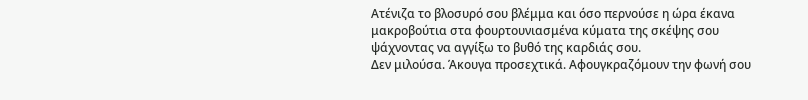Ατένιζα το βλοσυρό σου βλέμμα και όσο περνούσε η ώρα έκανα μακροβούτια στα φουρτουνιασμένα κύματα της σκέψης σου ψάχνοντας να αγγίξω το βυθό της καρδιάς σου.
Δεν μιλούσα. Άκουγα προσεχτικά. Αφουγκραζόμουν την φωνή σου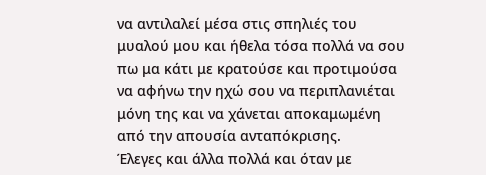να αντιλαλεί μέσα στις σπηλιές του μυαλού μου και ήθελα τόσα πολλά να σου πω μα κάτι με κρατούσε και προτιμούσα να αφήνω την ηχώ σου να περιπλανιέται μόνη της και να χάνεται αποκαμωμένη από την απουσία ανταπόκρισης.
Έλεγες και άλλα πολλά και όταν με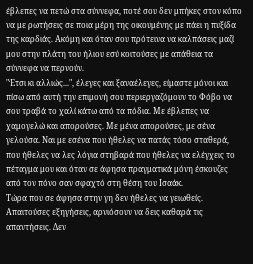έβλεπες να πετώ στα σύννεφα, ποτέ σου δεν μπήκες στον κόπο να με ρωτήσεις σε ποια μέρη της οικουμένης με πάει η πυξίδα της καρδιάς. Ακόμη και όταν σου πρότεινα να καλπάσεις μαζί μου στην πλάτη του ήλιου εσύ κοιτούσες με απάθεια τα σύννεφα να περνούν.
"Έτσι κι αλλιώς...", έλεγες και ξαναέλεγες, είμαστε μόνοι και πίσω από αυτή την επιμονή σου περιεργαζόμουν το Φόβο να σου τραβά το χαλί κάτω από τα πόδια. Με έβλεπες να χαμογελώ και απορούσες. Με μένα απορούσες, με σένα γελούσα. Ναι με εσένα που ήθελες να πατάς τόσο σταθερά, που ήθελες να λες λόγια στηβαρά που ήθελες να ελέγχεις το πέταγμα μου και όταν σε άφησα πραγματικά μόνη έσκουζες από τον πόνο σαν σφαχτό στη θέση του Ισαάκ.
Τώρα που σε άφησα στην γη δεν ήθελες να γειωθείς. Απαιτούσες εξηγήσεις, αρνιόσουν να δεις καθαρά τις απαντήσεις. Δεν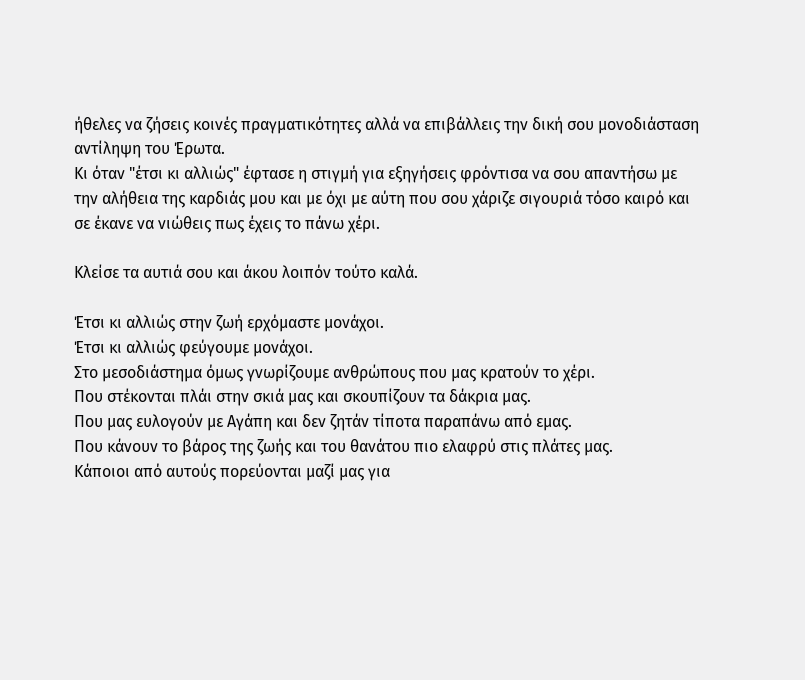ήθελες να ζήσεις κοινές πραγματικότητες αλλά να επιβάλλεις την δική σου μονοδιάσταση αντίληψη του Έρωτα.
Κι όταν "έτσι κι αλλιώς" έφτασε η στιγμή για εξηγήσεις φρόντισα να σου απαντήσω με την αλήθεια της καρδιάς μου και με όχι με αύτη που σου χάριζε σιγουριά τόσο καιρό και σε έκανε να νιώθεις πως έχεις το πάνω χέρι.

Κλείσε τα αυτιά σου και άκου λοιπόν τούτο καλά.

Έτσι κι αλλιώς στην ζωή ερχόμαστε μονάχοι.
Έτσι κι αλλιώς φεύγουμε μονάχοι.
Στο μεσοδιάστημα όμως γνωρίζουμε ανθρώπους που μας κρατούν το χέρι.
Που στέκονται πλάι στην σκιά μας και σκουπίζουν τα δάκρια μας.
Που μας ευλογούν με Αγάπη και δεν ζητάν τίποτα παραπάνω από εμας.
Που κάνουν το βάρος της ζωής και του θανάτου πιο ελαφρύ στις πλάτες μας.
Κάποιοι από αυτούς πορεύονται μαζί μας για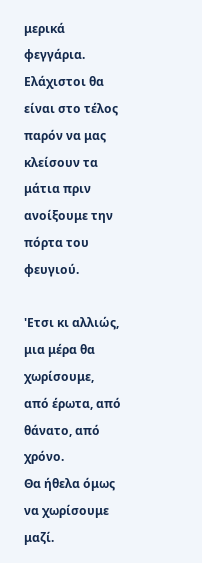μερικά φεγγάρια.
Ελάχιστοι θα είναι στο τέλος παρόν να μας κλείσουν τα μάτια πριν ανοίξουμε την πόρτα του φευγιού.

'Ετσι κι αλλιώς, μια μέρα θα χωρίσουμε,
από έρωτα, από θάνατο, από χρόνο.
Θα ήθελα όμως να χωρίσουμε μαζί.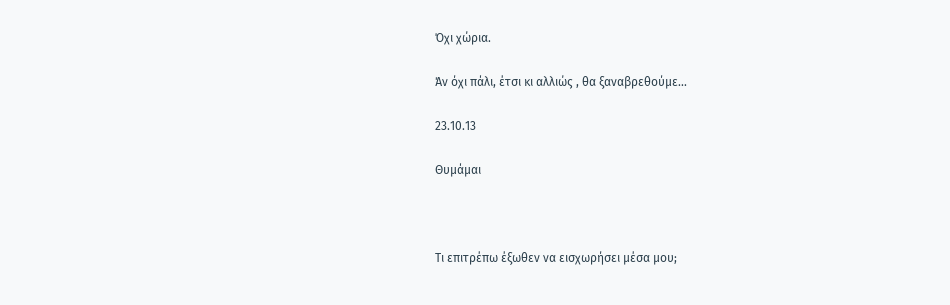Όχι χώρια.

Άν όχι πάλι, έτσι κι αλλιώς , θα ξαναβρεθούμε...

23.10.13

Θυμάμαι



Τι επιτρέπω έξωθεν να εισχωρήσει μέσα μου;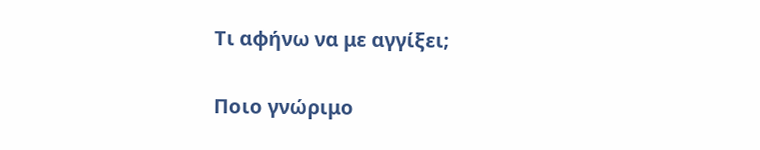Τι αφήνω να με αγγίξει;

Ποιο γνώριμο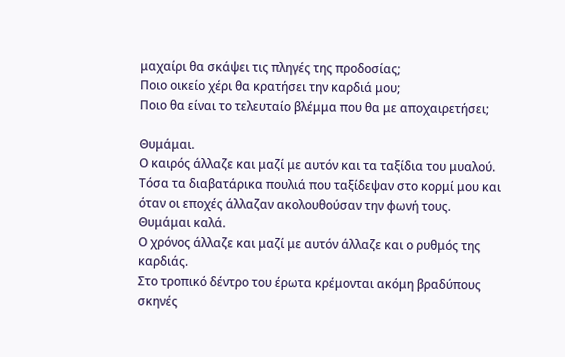μαχαίρι θα σκάψει τις πληγές της προδοσίας;
Ποιο οικείο χέρι θα κρατήσει την καρδιά μου;
Ποιο θα είναι το τελευταίο βλέμμα που θα με αποχαιρετήσει;

Θυμάμαι.
Ο καιρός άλλαζε και μαζί με αυτόν και τα ταξίδια του μυαλού.
Τόσα τα διαβατάρικα πουλιά που ταξίδεψαν στο κορμί μου και όταν οι εποχές άλλαζαν ακολουθούσαν την φωνή τους.
Θυμάμαι καλά.
Ο χρόνος άλλαζε και μαζί με αυτόν άλλαζε και ο ρυθμός της καρδιάς.
Στο τροπικό δέντρο του έρωτα κρέμονται ακόμη βραδύπους σκηνές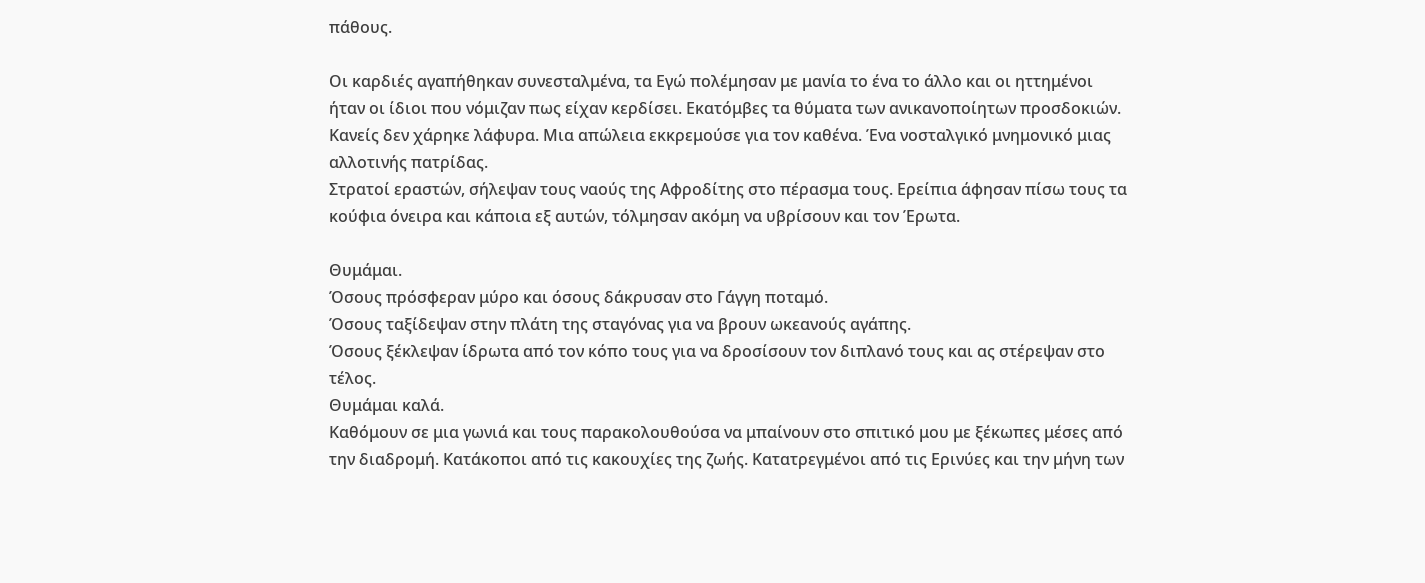πάθους.

Οι καρδιές αγαπήθηκαν συνεσταλμένα, τα Εγώ πολέμησαν με μανία το ένα το άλλο και οι ηττημένοι ήταν οι ίδιοι που νόμιζαν πως είχαν κερδίσει. Εκατόμβες τα θύματα των ανικανοποίητων προσδοκιών. Κανείς δεν χάρηκε λάφυρα. Μια απώλεια εκκρεμούσε για τον καθένα. Ένα νοσταλγικό μνημονικό μιας αλλοτινής πατρίδας.
Στρατοί εραστών, σήλεψαν τους ναούς της Αφροδίτης στο πέρασμα τους. Ερείπια άφησαν πίσω τους τα κούφια όνειρα και κάποια εξ αυτών, τόλμησαν ακόμη να υβρίσουν και τον Έρωτα.

Θυμάμαι.
Όσους πρόσφεραν μύρο και όσους δάκρυσαν στο Γάγγη ποταμό.
Όσους ταξίδεψαν στην πλάτη της σταγόνας για να βρουν ωκεανούς αγάπης.
Όσους ξέκλεψαν ίδρωτα από τον κόπο τους για να δροσίσουν τον διπλανό τους και ας στέρεψαν στο τέλος.
Θυμάμαι καλά.
Καθόμουν σε μια γωνιά και τους παρακολουθούσα να μπαίνουν στο σπιτικό μου με ξέκωπες μέσες από την διαδρομή. Κατάκοποι από τις κακουχίες της ζωής. Κατατρεγμένοι από τις Ερινύες και την μήνη των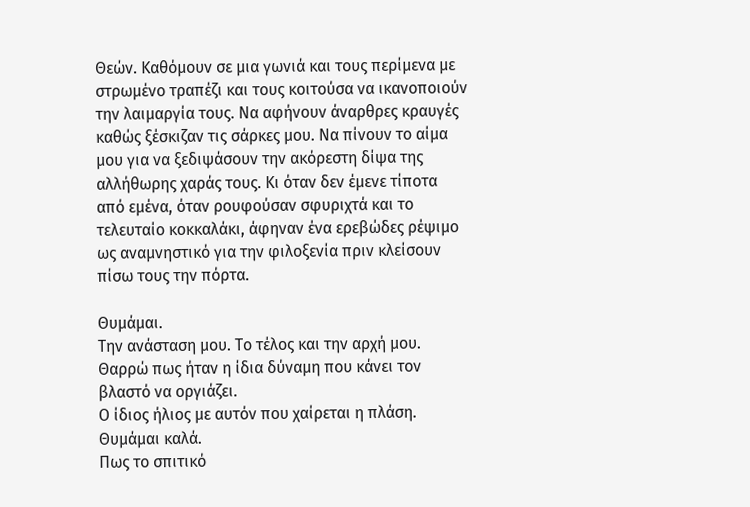Θεών. Καθόμουν σε μια γωνιά και τους περίμενα με στρωμένο τραπέζι και τους κοιτούσα να ικανοποιούν την λαιμαργία τους. Να αφήνουν άναρθρες κραυγές καθώς ξέσκιζαν τις σάρκες μου. Να πίνουν το αίμα μου για να ξεδιψάσουν την ακόρεστη δίψα της αλλήθωρης χαράς τους. Κι όταν δεν έμενε τίποτα από εμένα, όταν ρουφούσαν σφυριχτά και το τελευταίο κοκκαλάκι, άφηναν ένα ερεβώδες ρέψιμο ως αναμνηστικό για την φιλοξενία πριν κλείσουν πίσω τους την πόρτα.

Θυμάμαι.
Την ανάσταση μου. Το τέλος και την αρχή μου.
Θαρρώ πως ήταν η ίδια δύναμη που κάνει τον βλαστό να οργιάζει.
Ο ίδιος ήλιος με αυτόν που χαίρεται η πλάση.
Θυμάμαι καλά.
Πως το σπιτικό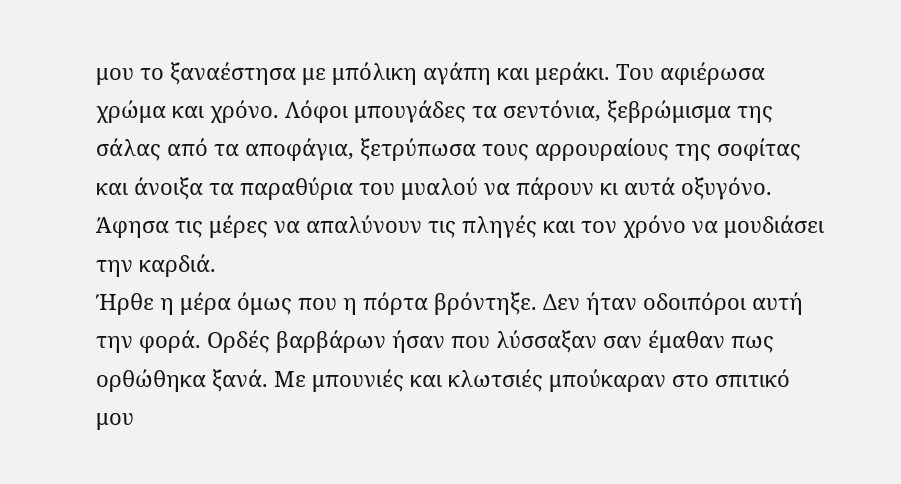μου το ξαναέστησα με μπόλικη αγάπη και μεράκι. Του αφιέρωσα χρώμα και χρόνο. Λόφοι μπουγάδες τα σεντόνια, ξεβρώμισμα της σάλας από τα αποφάγια, ξετρύπωσα τους αρρουραίους της σοφίτας και άνοιξα τα παραθύρια του μυαλού να πάρουν κι αυτά οξυγόνο. Άφησα τις μέρες να απαλύνουν τις πληγές και τον χρόνο να μουδιάσει την καρδιά.
Ήρθε η μέρα όμως που η πόρτα βρόντηξε. Δεν ήταν οδοιπόροι αυτή την φορά. Ορδές βαρβάρων ήσαν που λύσσαξαν σαν έμαθαν πως ορθώθηκα ξανά. Με μπουνιές και κλωτσιές μπούκαραν στο σπιτικό μου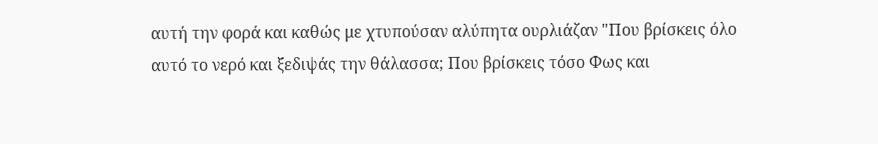αυτή την φορά και καθώς με χτυπούσαν αλύπητα ουρλιάζαν "Που βρίσκεις όλο αυτό το νερό και ξεδιψάς την θάλασσα; Που βρίσκεις τόσο Φως και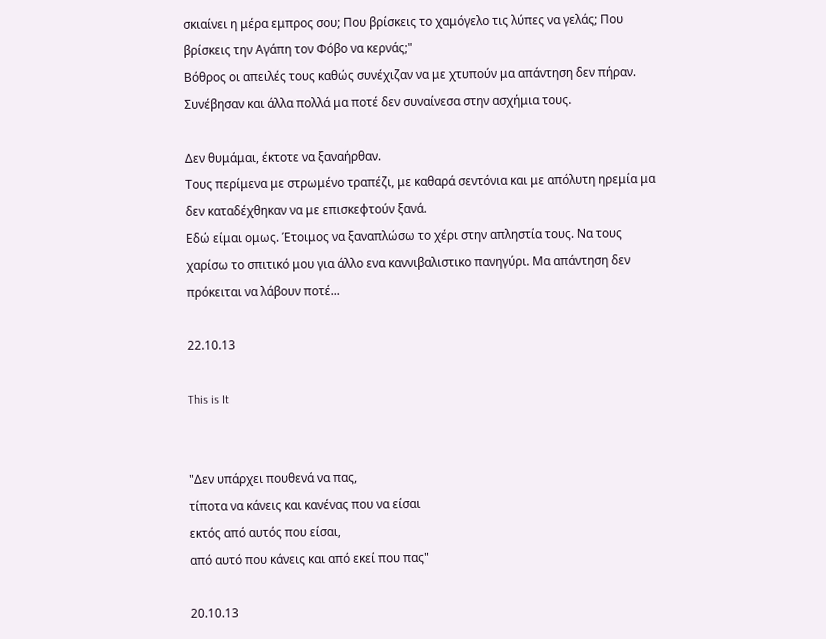σκιαίνει η μέρα εμπρος σου; Που βρίσκεις το χαμόγελο τις λύπες να γελάς; Που βρίσκεις την Αγάπη τον Φόβο να κερνάς;"
Βόθρος οι απειλές τους καθώς συνέχιζαν να με χτυπούν μα απάντηση δεν πήραν. Συνέβησαν και άλλα πολλά μα ποτέ δεν συναίνεσα στην ασχήμια τους.

Δεν θυμάμαι, έκτοτε να ξαναήρθαν.
Τους περίμενα με στρωμένο τραπέζι, με καθαρά σεντόνια και με απόλυτη ηρεμία μα δεν καταδέχθηκαν να με επισκεφτούν ξανά.
Εδώ είμαι ομως. Έτοιμος να ξαναπλώσω το χέρι στην απληστία τους. Να τους χαρίσω το σπιτικό μου για άλλο ενα καννιβαλιστικο πανηγύρι. Μα απάντηση δεν πρόκειται να λάβουν ποτέ...

22.10.13

This is It


"Δεν υπάρχει πουθενά να πας,
τίποτα να κάνεις και κανένας που να είσαι
εκτός από αυτός που είσαι,
από αυτό που κάνεις και από εκεί που πας"

20.10.13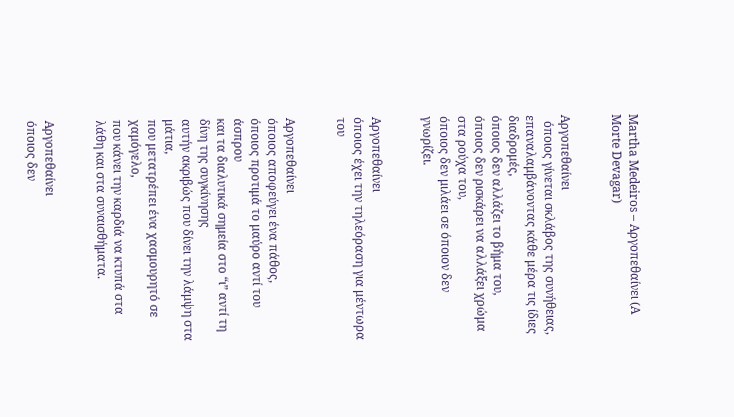Martha Medeiros – Αργοπεθαίνει (A Morte Devagar)


Αργοπεθαίνει
  όποιος γίνεται σκλάβος της συνήθειας,
επαναλαμβάνοντας κάθε μέρα τις ίδιες διαδρομές,
όποιος δεν αλλάζει το βήμα του,
όποιος δεν ρισκάρει να αλλάξει χρώμα στα ρούχα του,
όποιος δεν μιλάει σε όποιον δεν γνωρίζει.


Αργοπεθαίνει
όποιος έχει την τηλεόραση για μέντωρα του


Αργοπεθαίνει
όποιος αποφεύγει ένα πάθος,
όποιος προτιμά το μαύρο αντί του άσπρου
και τα διαλυτικά σημεία στο “ι” αντί τη δίνη της συγκίνησης
αυτήν ακριβώς που δίνει την λάμψη στα μάτια,
που μετατρέπει ένα χασμουρητό σε χαμόγελο,
που κάνει την καρδιά να κτυπά στα λάθη και στα συναισθήματα.


Αργοπεθαίνει
όποιος δεν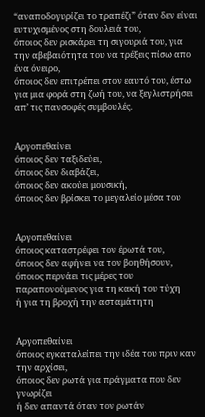“αναποδογυρίζει το τραπέζι” όταν δεν είναι ευτυχισμένος στη δουλειά του,
όποιος δεν ρισκάρει τη σιγουριά του, για την αβεβαιότητα του να τρέξεις πίσω απο ένα όνειρο,
όποιος δεν επιτρέπει στον εαυτό του, έστω για μια φορά στη ζωή του, να ξεγλιστρήσει απ’ τις πανσοφές συμβουλές.


Αργοπεθαίνει
όποιος δεν ταξιδεύει,
όποιος δεν διαβάζει,
όποιος δεν ακούει μουσική,
όποιος δεν βρίσκει το μεγαλείο μέσα του


Αργοπεθαίνει
όποιος καταστρέφει τον έρωτά του,
όποιος δεν αφήνει να τον βοηθήσουν,
όποιος περνάει τις μέρες του παραπονούμενος για τη κακή του τύχη
ή για τη βροχή την ασταμάτητη


Αργοπεθαίνει
όποιος εγκαταλείπει την ιδέα του πριν καν την αρχίσει,
όποιος δεν ρωτά για πράγματα που δεν γνωρίζει
ή δεν απαντά όταν τον ρωτάν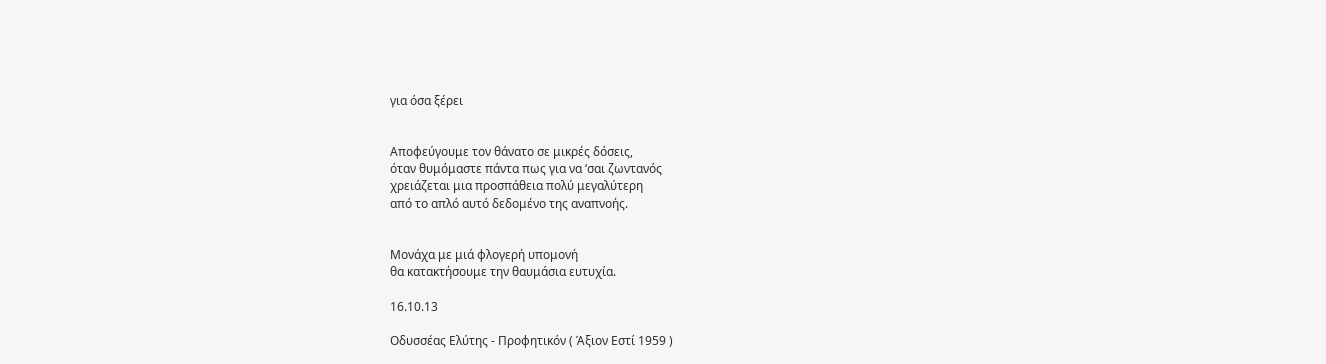για όσα ξέρει


Αποφεύγουμε τον θάνατο σε μικρές δόσεις,
όταν θυμόμαστε πάντα πως για να ‘σαι ζωντανός
χρειάζεται μια προσπάθεια πολύ μεγαλύτερη
από το απλό αυτό δεδομένο της αναπνοής.


Μονάχα με μιά φλογερή υπομονή
θα κατακτήσουμε την θαυμάσια ευτυχία.

16.10.13

Οδυσσέας Ελύτης - Προφητικόν ( Άξιον Εστί 1959 )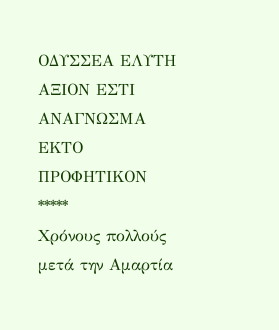ΟΔΥΣΣΕΑ ΕΛΥΤΗ
ΑΞΙΟΝ ΕΣΤΙ
ΑΝΑΓΝΩΣΜΑ ΕΚΤΟ
ΠΡΟΦΗΤΙΚΟΝ
*****
Χρόνους πολλούς μετά την Αμαρτία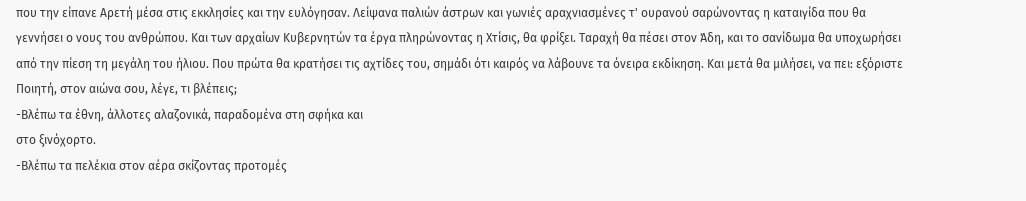που την είπανε Αρετή μέσα στις εκκλησίες και την ευλόγησαν. Λείψανα παλιών άστρων και γωνιές αραχνιασμένες τ' ουρανού σαρώνοντας η καταιγίδα που θα γεννήσει ο νους του ανθρώπου. Και των αρχαίων Κυβερνητών τα έργα πληρώνοντας η Χτίσις, θα φρίξει. Ταραχή θα πέσει στον Άδη, και το σανίδωμα θα υποχωρήσει από την πίεση τη μεγάλη του ήλιου. Που πρώτα θα κρατήσει τις αχτίδες του, σημάδι ότι καιρός να λάβουνε τα όνειρα εκδίκηση. Και μετά θα μιλήσει, να πει: εξόριστε Ποιητή, στον αιώνα σου, λέγε, τι βλέπεις;
-Βλέπω τα έθνη, άλλοτες αλαζονικά, παραδομένα στη σφήκα και
στο ξινόχορτο.
-Βλέπω τα πελέκια στον αέρα σκίζοντας προτομές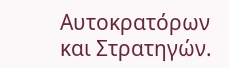Αυτοκρατόρων
και Στρατηγών.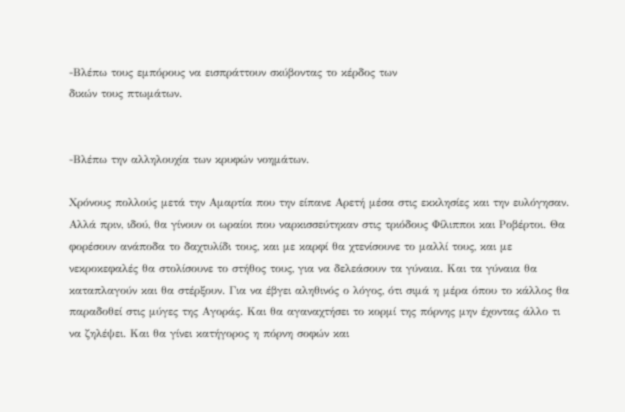-Βλέπω τους εμπόρους να εισπράττουν σκύβοντας το κέρδος των
δικών τους πτωμάτων.


-Βλέπω την αλληλουχία των κρυφών νοημάτων.

Χρόνους πολλούς μετά την Αμαρτία που την είπανε Αρετή μέσα στις εκκλησίες και την ευλόγησαν. Αλλά πριν, ιδού, θα γίνουν οι ωραίοι που ναρκισσεύτηκαν στις τριόδους Φίλιπποι και Ροβέρτοι. Θα φορέσουν ανάποδα το δαχτυλίδι τους, και με καρφί θα χτενίσουνε το μαλλί τους, και με νεκροκεφαλές θα στολίσουνε το στήθος τους, για να δελεάσουν τα γύναια. Και τα γύναια θα καταπλαγούν και θα στέρξουν. Για να έβγει αληθινός ο λόγος, ότι σιμά η μέρα όπου το κάλλος θα παραδοθεί στις μύγες της Αγοράς. Και θα αγαναχτήσει το κορμί της πόρνης μην έχοντας άλλο τι να ζηλέψει. Και θα γίνει κατήγορος η πόρνη σοφών και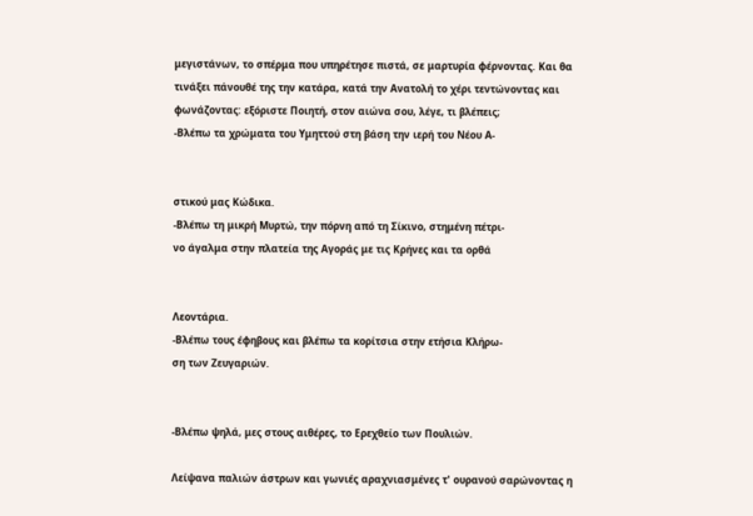μεγιστάνων, το σπέρμα που υπηρέτησε πιστά, σε μαρτυρία φέρνοντας. Και θα τινάξει πάνουθέ της την κατάρα, κατά την Ανατολή το χέρι τεντώνοντας και φωνάζοντας: εξόριστε Ποιητή, στον αιώνα σου, λέγε, τι βλέπεις;
-Βλέπω τα χρώματα του Υμηττού στη βάση την ιερή του Νέου Α-


στικού μας Κώδικα.
-Βλέπω τη μικρή Μυρτώ, την πόρνη από τη Σίκινο, στημένη πέτρι-
νο άγαλμα στην πλατεία της Αγοράς με τις Κρήνες και τα ορθά


Λεοντάρια.
-Βλέπω τους έφηβους και βλέπω τα κορίτσια στην ετήσια Κλήρω-
ση των Ζευγαριών.


-Βλέπω ψηλά, μες στους αιθέρες, το Ερεχθείο των Πουλιών.

Λείψανα παλιών άστρων και γωνιές αραχνιασμένες τ' ουρανού σαρώνοντας η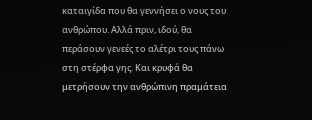καταιγίδα που θα γεννήσει ο νους του ανθρώπου. Αλλά πριν, ιδού, θα περάσουν γενεές το αλέτρι τους πάνω στη στέρφα γης. Και κρυφά θα μετρήσουν την ανθρώπινη πραμάτεια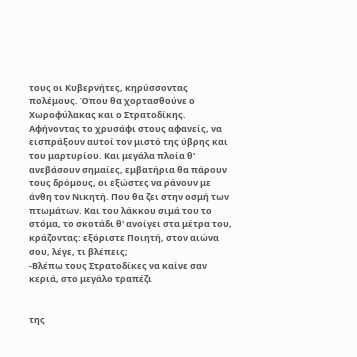τους οι Κυβερνήτες, κηρύσσοντας πολέμους. Όπου θα χορτασθούνε ο Χωροφύλακας και ο Στρατοδίκης. Αφήνοντας το χρυσάφι στους αφανείς, να εισπράξουν αυτοί τον μιστό της ύβρης και του μαρτυρίου. Και μεγάλα πλοία θ' ανεβάσουν σημαίες, εμβατήρια θα πάρουν τους δρόμους, οι εξώστες να ράνουν με άνθη τον Νικητή. Που θα ζει στην οσμή των πτωμάτων. Και του λάκκου σιμά του το στόμα, το σκοτάδι θ' ανοίγει στα μέτρα του, κράζοντας: εξόριστε Ποιητή, στον αιώνα σου, λέγε, τι βλέπεις;
-Βλέπω τους Στρατοδίκες να καίνε σαν κεριά, στο μεγάλο τραπέζι


της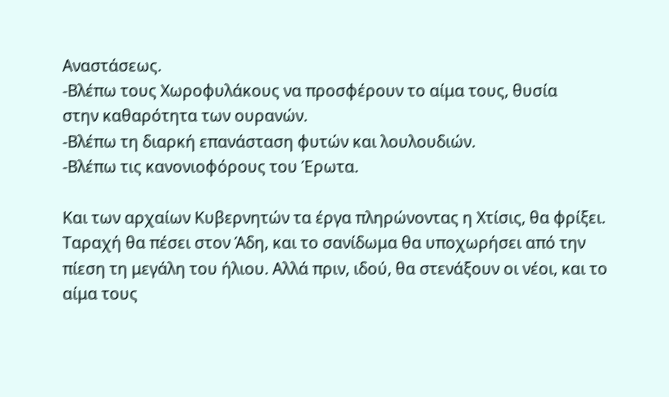Αναστάσεως.
-Βλέπω τους Χωροφυλάκους να προσφέρουν το αίμα τους, θυσία
στην καθαρότητα των ουρανών.
-Βλέπω τη διαρκή επανάσταση φυτών και λουλουδιών.
-Βλέπω τις κανονιοφόρους του Έρωτα.

Και των αρχαίων Κυβερνητών τα έργα πληρώνοντας η Χτίσις, θα φρίξει. Ταραχή θα πέσει στον Άδη, και το σανίδωμα θα υποχωρήσει από την πίεση τη μεγάλη του ήλιου. Αλλά πριν, ιδού, θα στενάξουν οι νέοι, και το αίμα τους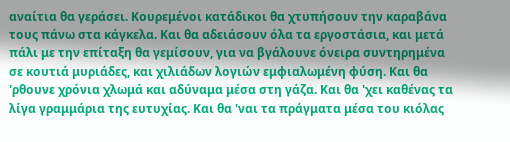αναίτια θα γεράσει. Κουρεμένοι κατάδικοι θα χτυπήσουν την καραβάνα τους πάνω στα κάγκελα. Και θα αδειάσουν όλα τα εργοστάσια, και μετά πάλι με την επίταξη θα γεμίσουν, για να βγάλουνε όνειρα συντηρημένα σε κουτιά μυριάδες, και χιλιάδων λογιών εμφιαλωμένη φύση. Και θα 'ρθουνε χρόνια χλωμά και αδύναμα μέσα στη γάζα. Και θα 'χει καθένας τα λίγα γραμμάρια της ευτυχίας. Και θα 'ναι τα πράγματα μέσα του κιόλας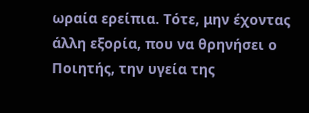ωραία ερείπια. Τότε, μην έχοντας άλλη εξορία, που να θρηνήσει ο Ποιητής, την υγεία της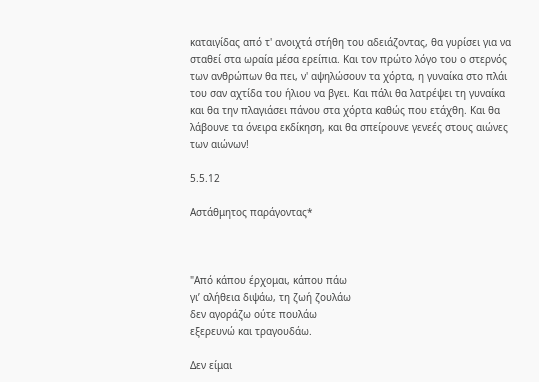καταιγίδας από τ' ανοιχτά στήθη του αδειάζοντας, θα γυρίσει για να σταθεί στα ωραία μέσα ερείπια. Και τον πρώτο λόγο του ο στερνός των ανθρώπων θα πει, ν' αψηλώσουν τα χόρτα, η γυναίκα στο πλάι του σαν αχτίδα του ήλιου να βγει. Και πάλι θα λατρέψει τη γυναίκα και θα την πλαγιάσει πάνου στα χόρτα καθώς που ετάχθη. Και θα λάβουνε τα όνειρα εκδίκηση, και θα σπείρουνε γενεές στους αιώνες των αιώνων!

5.5.12

Αστάθμητος παράγοντας*



"Από κάπου έρχομαι, κάπου πάω
γι’ αλήθεια διψάω, τη ζωή ζουλάω
δεν αγοράζω ούτε πουλάω
εξερευνώ και τραγουδάω.

Δεν είμαι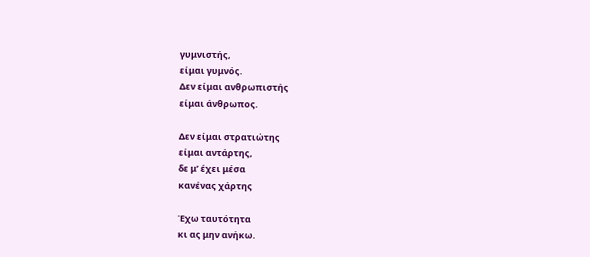γυμνιστής,
είμαι γυμνός.
Δεν είμαι ανθρωπιστής
είμαι άνθρωπος.

Δεν είμαι στρατιώτης
είμαι αντάρτης,
δε μ’ έχει μέσα
κανένας χάρτης

Έχω ταυτότητα
κι ας μην ανήκω.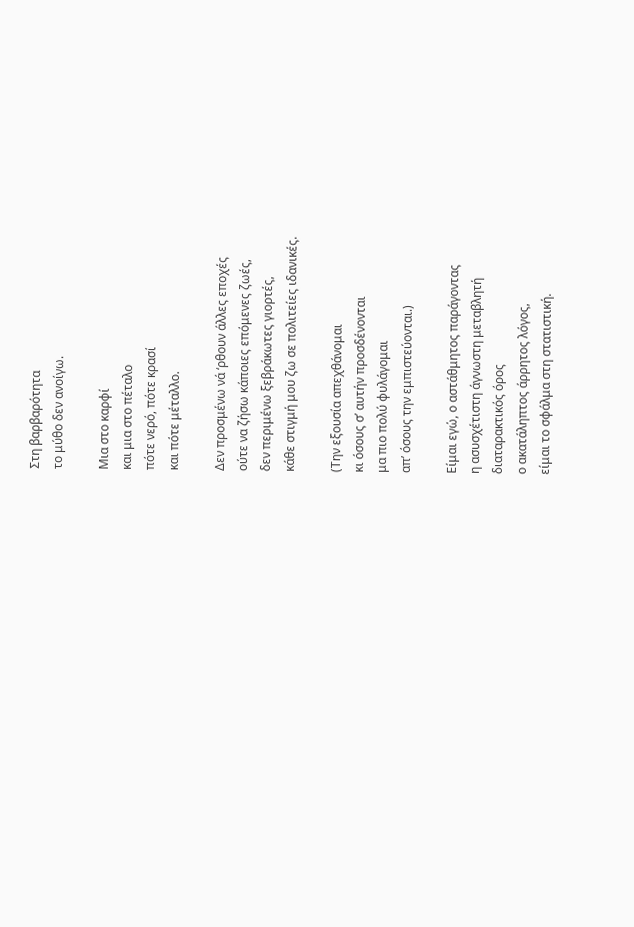Στη βαρβαρότητα
το μύθο δεν ανοίγω.

Μια στο καρφί
και μια στο πέταλο
πότε νερό, πότε κρασί
και πότε μέταλλο.

Δεν προσμένω νά ‘ρθουν άλλες εποχές
ούτε να ζήσω κάποιες επόμενες ζωές,
δεν περιμένω ξεβράκωτες γιορτές,
κάθε στιγμή μου ζω σε πολιτείες ιδανικές.

(Την εξουσία απεχθάνομαι
κι όσους σ’ αυτήν προσδένονται
μα πιο πολύ φυλάγομαι
απ’ όσους την εμπιστεύονται.)

Είμαι εγώ, ο αστάθμητος παράγοντας
η ασυσχέτιστη άγνωστη μεταβλητή
διαταρακτικός όρος
ο ακατάληπτος άρρητος λόγος,
είμαι το σφάλμα στη στατιστική.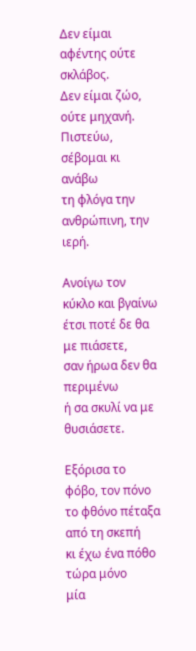Δεν είμαι αφέντης ούτε σκλάβος.
Δεν είμαι ζώο, ούτε μηχανή.
Πιστεύω, σέβομαι κι ανάβω
τη φλόγα την ανθρώπινη, την ιερή.

Ανοίγω τον κύκλο και βγαίνω
έτσι ποτέ δε θα με πιάσετε,
σαν ήρωα δεν θα περιμένω
ή σα σκυλί να με θυσιάσετε.

Εξόρισα το φόβο, τον πόνο
το φθόνο πέταξα από τη σκεπή
κι έχω ένα πόθο τώρα μόνο
μία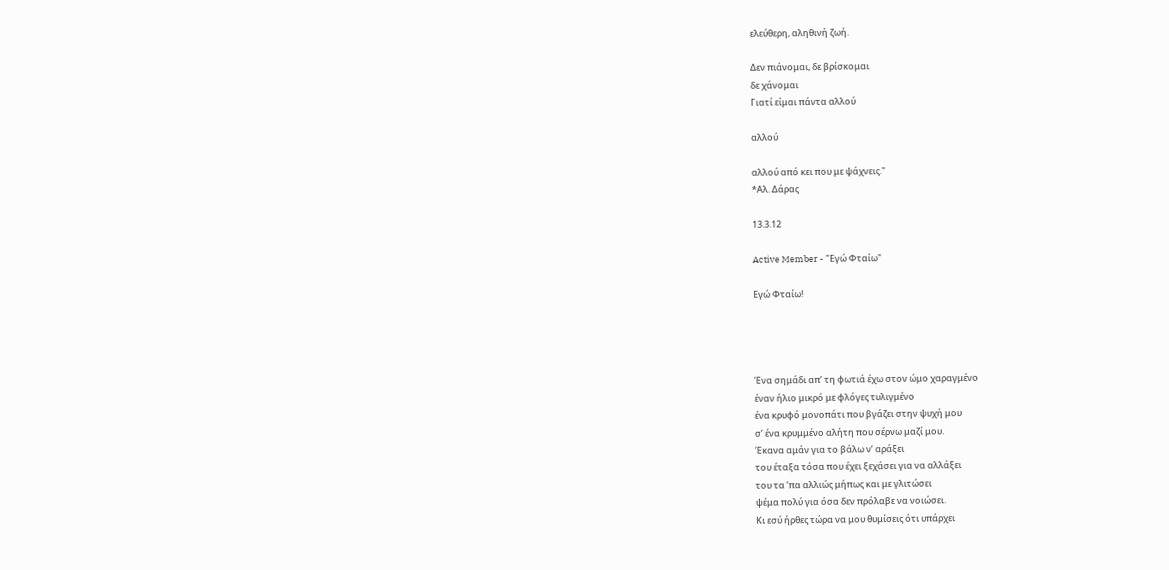ελεύθερη, αληθινή ζωή.

Δεν πιάνομαι, δε βρίσκομαι
δε χάνομαι
Γιατί είμαι πάντα αλλού

αλλού

αλλού από κει που με ψάχνεις."
*Αλ. Δάρας

13.3.12

Active Member - "Εγώ Φταίω"

Εγώ Φταίω!




Ένα σημάδι απʼ τη φωτιά έχω στον ώμο χαραγμένο
έναν ήλιο μικρό με φλόγες τυλιγμένο
ένα κρυφό μονοπάτι που βγάζει στην ψυχή μου
σʼ ένα κρυμμένο αλήτη που σέρνω μαζί μου.
Έκανα αμάν για το βάλω νʼ αράξει
του έταξα τόσα που έχει ξεχάσει για να αλλάξει
του τα ʼπα αλλιώς μήπως και με γλιτώσει
ψέμα πολύ για όσα δεν πρόλαβε να νοιώσει.
Κι εσύ ήρθες τώρα να μου θυμίσεις ότι υπάρχει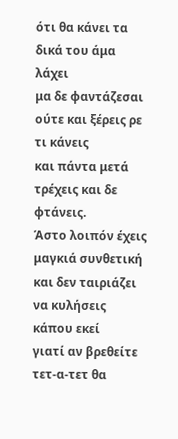ότι θα κάνει τα δικά του άμα λάχει
μα δε φαντάζεσαι ούτε και ξέρεις ρε τι κάνεις
και πάντα μετά τρέχεις και δε φτάνεις.
Άστο λοιπόν έχεις μαγκιά συνθετική
και δεν ταιριάζει να κυλήσεις κάπου εκεί
γιατί αν βρεθείτε τετ-α-τετ θα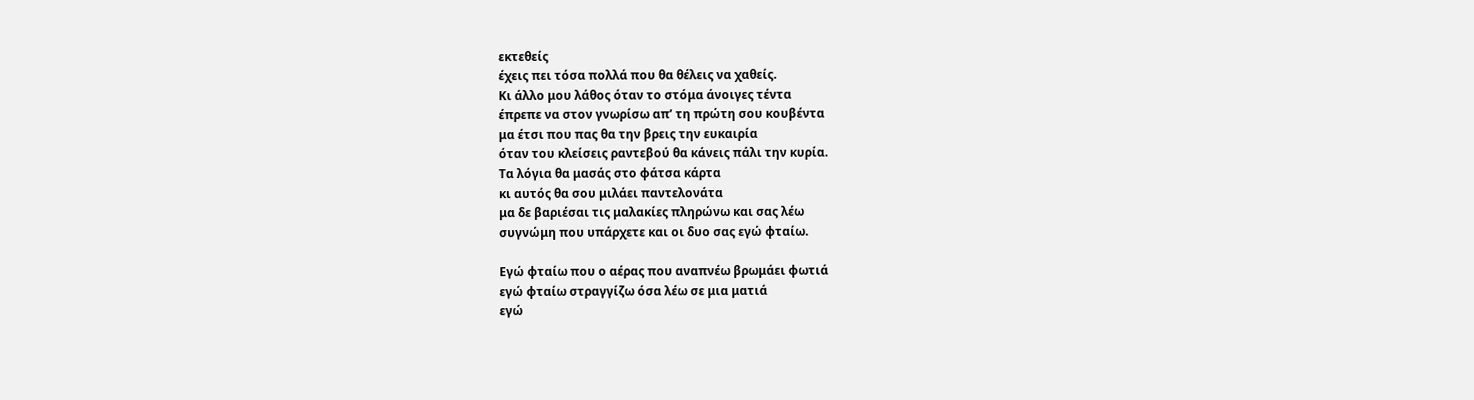εκτεθείς
έχεις πει τόσα πολλά που θα θέλεις να χαθείς.
Κι άλλο μου λάθος όταν το στόμα άνοιγες τέντα
έπρεπε να στον γνωρίσω απʼ τη πρώτη σου κουβέντα
μα έτσι που πας θα την βρεις την ευκαιρία
όταν του κλείσεις ραντεβού θα κάνεις πάλι την κυρία.
Τα λόγια θα μασάς στο φάτσα κάρτα
κι αυτός θα σου μιλάει παντελονάτα
μα δε βαριέσαι τις μαλακίες πληρώνω και σας λέω
συγνώμη που υπάρχετε και οι δυο σας εγώ φταίω.

Εγώ φταίω που ο αέρας που αναπνέω βρωμάει φωτιά
εγώ φταίω στραγγίζω όσα λέω σε μια ματιά
εγώ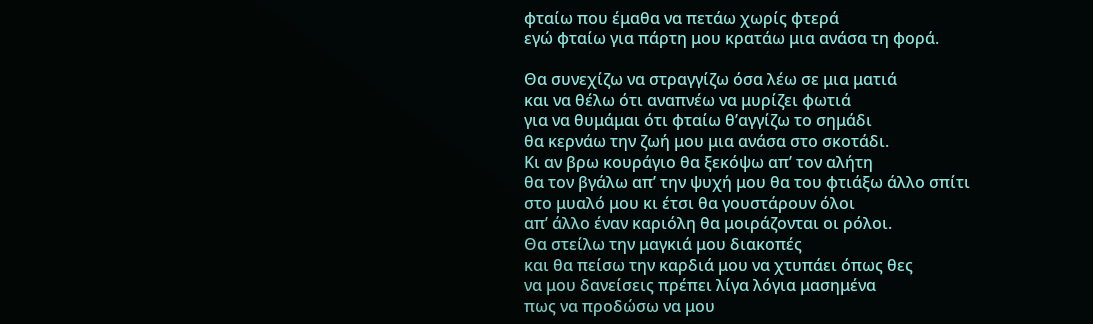φταίω που έμαθα να πετάω χωρίς φτερά
εγώ φταίω για πάρτη μου κρατάω μια ανάσα τη φορά.

Θα συνεχίζω να στραγγίζω όσα λέω σε μια ματιά
και να θέλω ότι αναπνέω να μυρίζει φωτιά
για να θυμάμαι ότι φταίω θʼαγγίζω το σημάδι
θα κερνάω την ζωή μου μια ανάσα στο σκοτάδι.
Κι αν βρω κουράγιο θα ξεκόψω απʼ τον αλήτη
θα τον βγάλω απʼ την ψυχή μου θα του φτιάξω άλλο σπίτι
στο μυαλό μου κι έτσι θα γουστάρουν όλοι
απʼ άλλο έναν καριόλη θα μοιράζονται οι ρόλοι.
Θα στείλω την μαγκιά μου διακοπές
και θα πείσω την καρδιά μου να χτυπάει όπως θες
να μου δανείσεις πρέπει λίγα λόγια μασημένα
πως να προδώσω να μου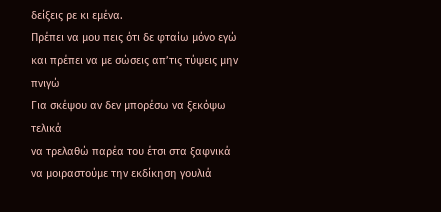δείξεις ρε κι εμένα.
Πρέπει να μου πεις ότι δε φταίω μόνο εγώ
και πρέπει να με σώσεις απʼτις τύψεις μην πνιγώ
Για σκέψου αν δεν μπορέσω να ξεκόψω τελικά
να τρελαθώ παρέα του έτσι στα ξαφνικά
να μοιραστούμε την εκδίκηση γουλιά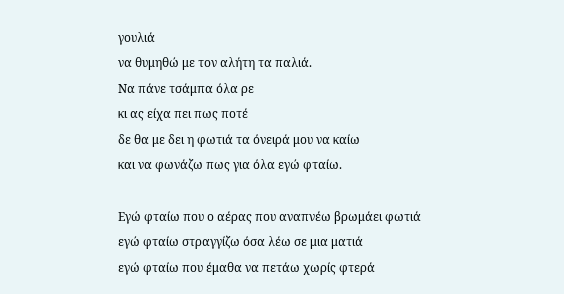γουλιά
να θυμηθώ με τον αλήτη τα παλιά.
Να πάνε τσάμπα όλα ρε
κι ας είχα πει πως ποτέ
δε θα με δει η φωτιά τα όνειρά μου να καίω
και να φωνάζω πως για όλα εγώ φταίω.

Εγώ φταίω που ο αέρας που αναπνέω βρωμάει φωτιά
εγώ φταίω στραγγίζω όσα λέω σε μια ματιά
εγώ φταίω που έμαθα να πετάω χωρίς φτερά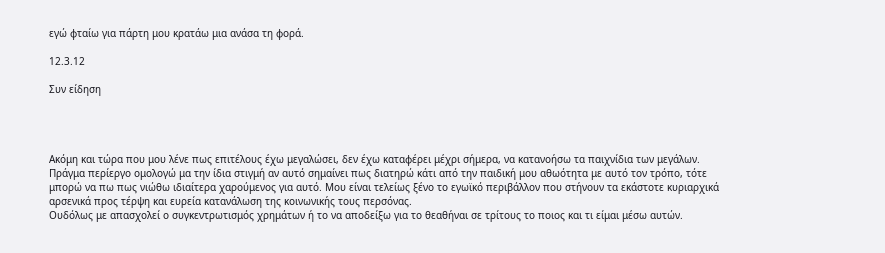εγώ φταίω για πάρτη μου κρατάω μια ανάσα τη φορά.

12.3.12

Συν είδηση




Ακόμη και τώρα που μου λένε πως επιτέλους έχω μεγαλώσει, δεν έχω καταφέρει μέχρι σήμερα, να κατανοήσω τα παιχνίδια των μεγάλων. Πράγμα περίεργο ομολογώ μα την ίδια στιγμή αν αυτό σημαίνει πως διατηρώ κάτι από την παιδική μου αθωότητα με αυτό τον τρόπο, τότε μπορώ να πω πως νιώθω ιδιαίτερα χαρούμενος για αυτό. Μου είναι τελείως ξένο το εγωϊκό περιβάλλον που στήνουν τα εκάστοτε κυριαρχικά αρσενικά προς τέρψη και ευρεία κατανάλωση της κοινωνικής τους περσόνας.
Ουδόλως με απασχολεί ο συγκεντρωτισμός χρημάτων ή το να αποδείξω για το θεαθήναι σε τρίτους το ποιος και τι είμαι μέσω αυτών.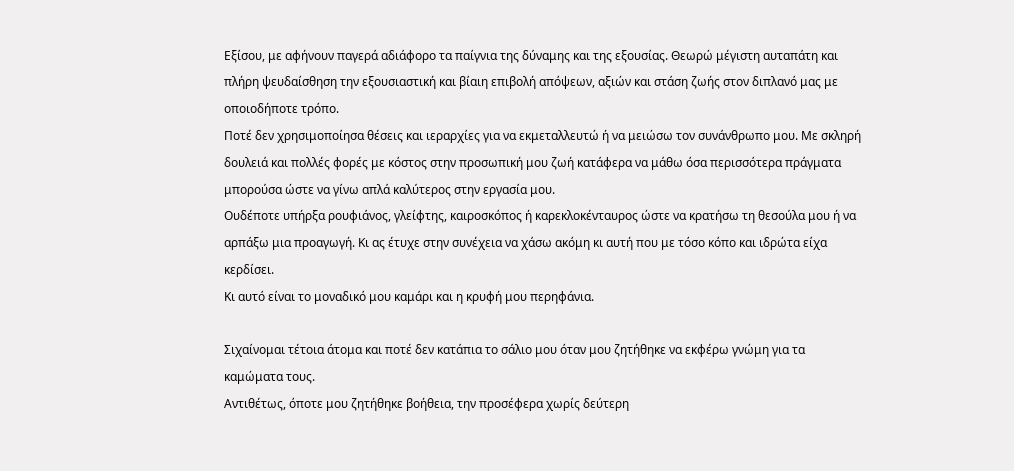Εξίσου, με αφήνουν παγερά αδιάφορο τα παίγνια της δύναμης και της εξουσίας. Θεωρώ μέγιστη αυταπάτη και πλήρη ψευδαίσθηση την εξουσιαστική και βίαιη επιβολή απόψεων, αξιών και στάση ζωής στον διπλανό μας με οποιοδήποτε τρόπο.
Ποτέ δεν χρησιμοποίησα θέσεις και ιεραρχίες για να εκμεταλλευτώ ή να μειώσω τον συνάνθρωπο μου. Με σκληρή δουλειά και πολλές φορές με κόστος στην προσωπική μου ζωή κατάφερα να μάθω όσα περισσότερα πράγματα μπορούσα ώστε να γίνω απλά καλύτερος στην εργασία μου.
Ουδέποτε υπήρξα ρουφιάνος, γλείφτης, καιροσκόπος ή καρεκλοκένταυρος ώστε να κρατήσω τη θεσούλα μου ή να αρπάξω μια προαγωγή. Κι ας έτυχε στην συνέχεια να χάσω ακόμη κι αυτή που με τόσο κόπο και ιδρώτα είχα κερδίσει.
Κι αυτό είναι το μοναδικό μου καμάρι και η κρυφή μου περηφάνια.

Σιχαίνομαι τέτοια άτομα και ποτέ δεν κατάπια το σάλιο μου όταν μου ζητήθηκε να εκφέρω γνώμη για τα καμώματα τους.
Αντιθέτως, όποτε μου ζητήθηκε βοήθεια, την προσέφερα χωρίς δεύτερη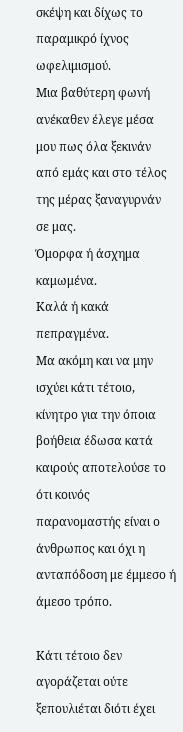σκέψη και δίχως το παραμικρό ίχνος ωφελιμισμού.
Μια βαθύτερη φωνή ανέκαθεν έλεγε μέσα μου πως όλα ξεκινάν από εμάς και στο τέλος της μέρας ξαναγυρνάν σε μας.
Όμορφα ή άσχημα καμωμένα.
Καλά ή κακά πεπραγμένα.
Μα ακόμη και να μην ισχύει κάτι τέτοιο, κίνητρο για την όποια βοήθεια έδωσα κατά καιρούς αποτελούσε το ότι κοινός παρανομαστής είναι ο άνθρωπος και όχι η ανταπόδοση με έμμεσο ή άμεσο τρόπο.

Κάτι τέτοιο δεν αγοράζεται ούτε ξεπουλιέται διότι έχει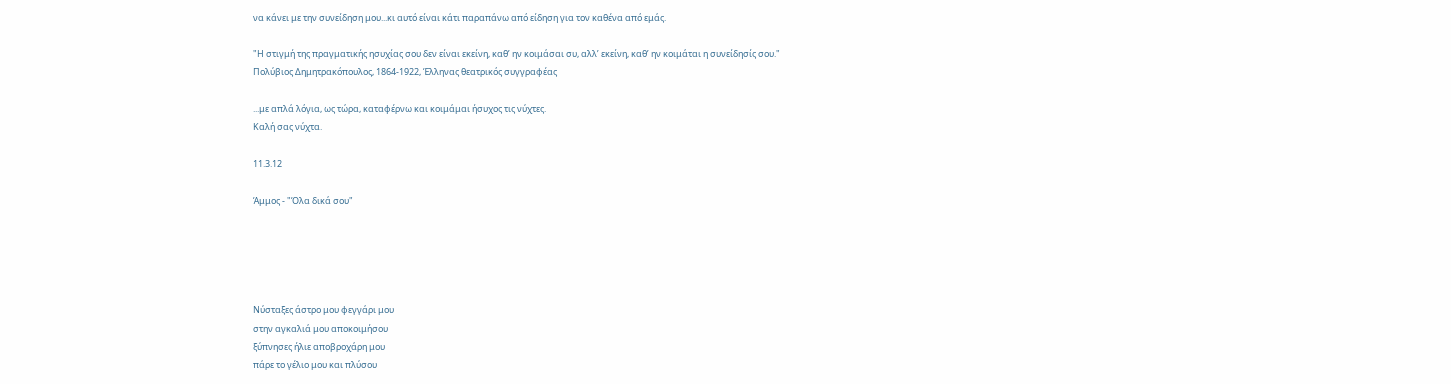να κάνει με την συνείδηση μου...κι αυτό είναι κάτι παραπάνω από είδηση για τον καθένα από εμάς.

"Η στιγμή της πραγματικής ησυχίας σου δεν είναι εκείνη, καθ’ ην κοιμάσαι συ, αλλ’ εκείνη, καθ’ ην κοιμάται η συνείδησίς σου."
Πολύβιος Δημητρακόπουλος, 1864-1922, Έλληνας θεατρικός συγγραφέας

...με απλά λόγια, ως τώρα, καταφέρνω και κοιμάμαι ήσυχος τις νύχτες.
Καλή σας νύχτα.

11.3.12

Άμμος - "Όλα δικά σου"





Νύσταξες άστρο μου φεγγάρι μου
στην αγκαλιά μου αποκοιμήσου
ξύπνησες ήλιε αποβροχάρη μου
πάρε το γέλιο μου και πλύσου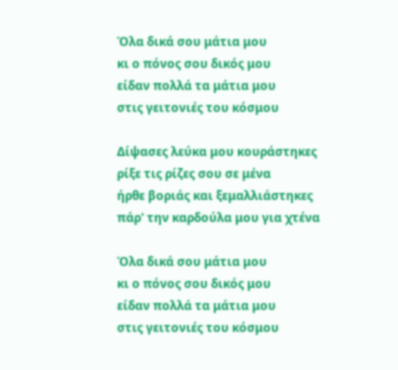Όλα δικά σου μάτια μου
κι ο πόνος σου δικός μου
είδαν πολλά τα μάτια μου
στις γειτονιές του κόσμου

Δίψασες λεύκα μου κουράστηκες
ρίξε τις ρίζες σου σε μένα
ήρθε βοριάς και ξεμαλλιάστηκες
πάρ' την καρδούλα μου για χτένα

Όλα δικά σου μάτια μου
κι ο πόνος σου δικός μου
είδαν πολλά τα μάτια μου
στις γειτονιές του κόσμου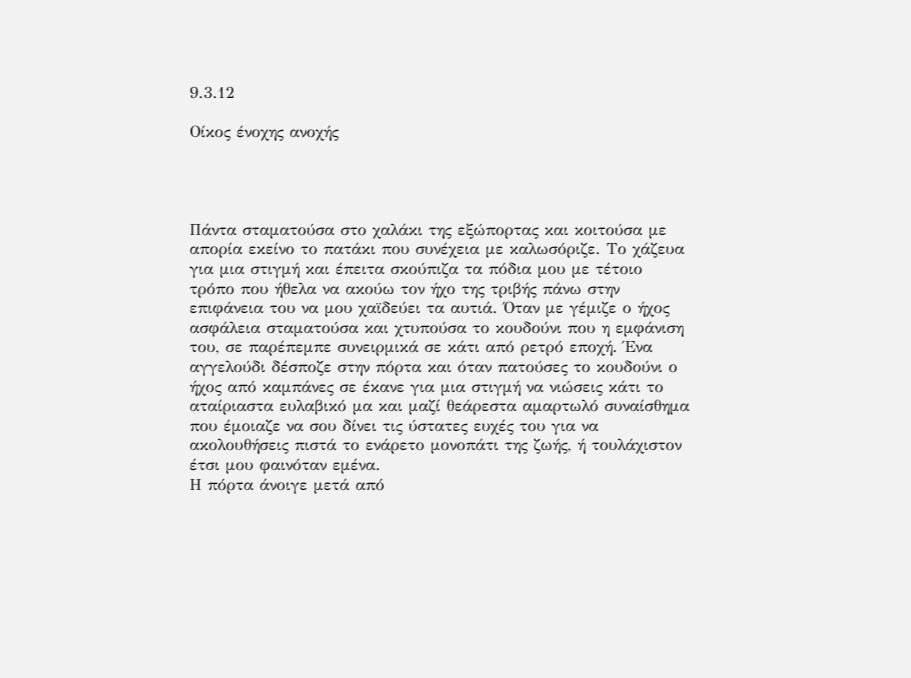9.3.12

Οίκος ένοχης ανοχής




Πάντα σταματούσα στο χαλάκι της εξώπορτας και κοιτούσα με απορία εκείνο το πατάκι που συνέχεια με καλωσόριζε. Το χάζευα για μια στιγμή και έπειτα σκούπιζα τα πόδια μου με τέτοιο τρόπο που ήθελα να ακούω τον ήχο της τριβής πάνω στην επιφάνεια του να μου χαϊδεύει τα αυτιά. Όταν με γέμιζε ο ήχος ασφάλεια σταματούσα και χτυπούσα το κουδούνι που η εμφάνιση του, σε παρέπεμπε συνειρμικά σε κάτι από ρετρό εποχή. Ένα αγγελούδι δέσποζε στην πόρτα και όταν πατούσες το κουδούνι ο ήχος από καμπάνες σε έκανε για μια στιγμή να νιώσεις κάτι το αταίριαστα ευλαβικό μα και μαζί θεάρεστα αμαρτωλό συναίσθημα που έμοιαζε να σου δίνει τις ύστατες ευχές του για να ακολουθήσεις πιστά το ενάρετο μονοπάτι της ζωής, ή τουλάχιστον έτσι μου φαινόταν εμένα.
Η πόρτα άνοιγε μετά από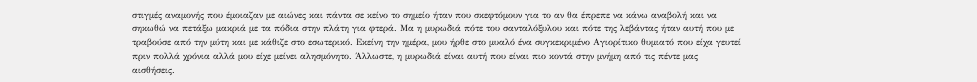στιγμές αναμονής που έμοιαζαν με αιώνες και πάντα σε κείνο το σημείο ήταν που σκεφτόμουν για το αν θα έπρεπε να κάνω αναβολή και να σηκωθώ να πετάξω μακριά με τα πόδια στην πλάτη για φτερά. Μα η μυρωδιά πότε του σανταλόξυλου και πότε της λεβάντας ήταν αυτή που με τραβούσε από την μύτη και με κάθιζε στο εσωτερικό. Εκείνη την ημέρα, μου ήρθε στο μυαλό ένα συγκεκριμένο Αγιορίτικο θυμιατό που είχα γευτεί πριν πολλά χρόνια αλλά μου είχε μείνει αλησμόνητο. Άλλωστε, η μυρωδιά είναι αυτή που είναι πιο κοντά στην μνήμη από τις πέντε μας αισθήσεις.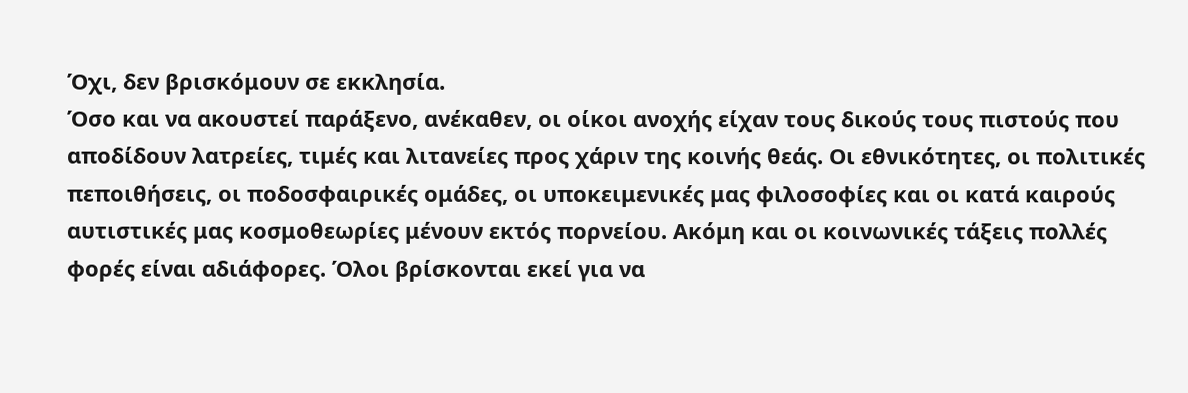Όχι, δεν βρισκόμουν σε εκκλησία.
Όσο και να ακουστεί παράξενο, ανέκαθεν, οι οίκοι ανοχής είχαν τους δικούς τους πιστούς που αποδίδουν λατρείες, τιμές και λιτανείες προς χάριν της κοινής θεάς. Οι εθνικότητες, οι πολιτικές πεποιθήσεις, οι ποδοσφαιρικές ομάδες, οι υποκειμενικές μας φιλοσοφίες και οι κατά καιρούς αυτιστικές μας κοσμοθεωρίες μένουν εκτός πορνείου. Ακόμη και οι κοινωνικές τάξεις πολλές φορές είναι αδιάφορες. Όλοι βρίσκονται εκεί για να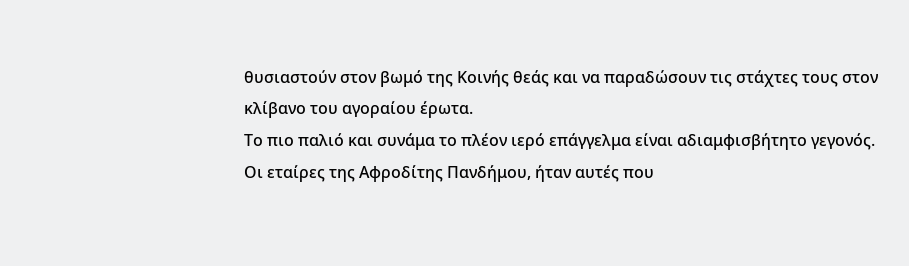θυσιαστούν στον βωμό της Κοινής θεάς και να παραδώσουν τις στάχτες τους στον κλίβανο του αγοραίου έρωτα.
Το πιο παλιό και συνάμα το πλέον ιερό επάγγελμα είναι αδιαμφισβήτητο γεγονός.
Οι εταίρες της Αφροδίτης Πανδήμου, ήταν αυτές που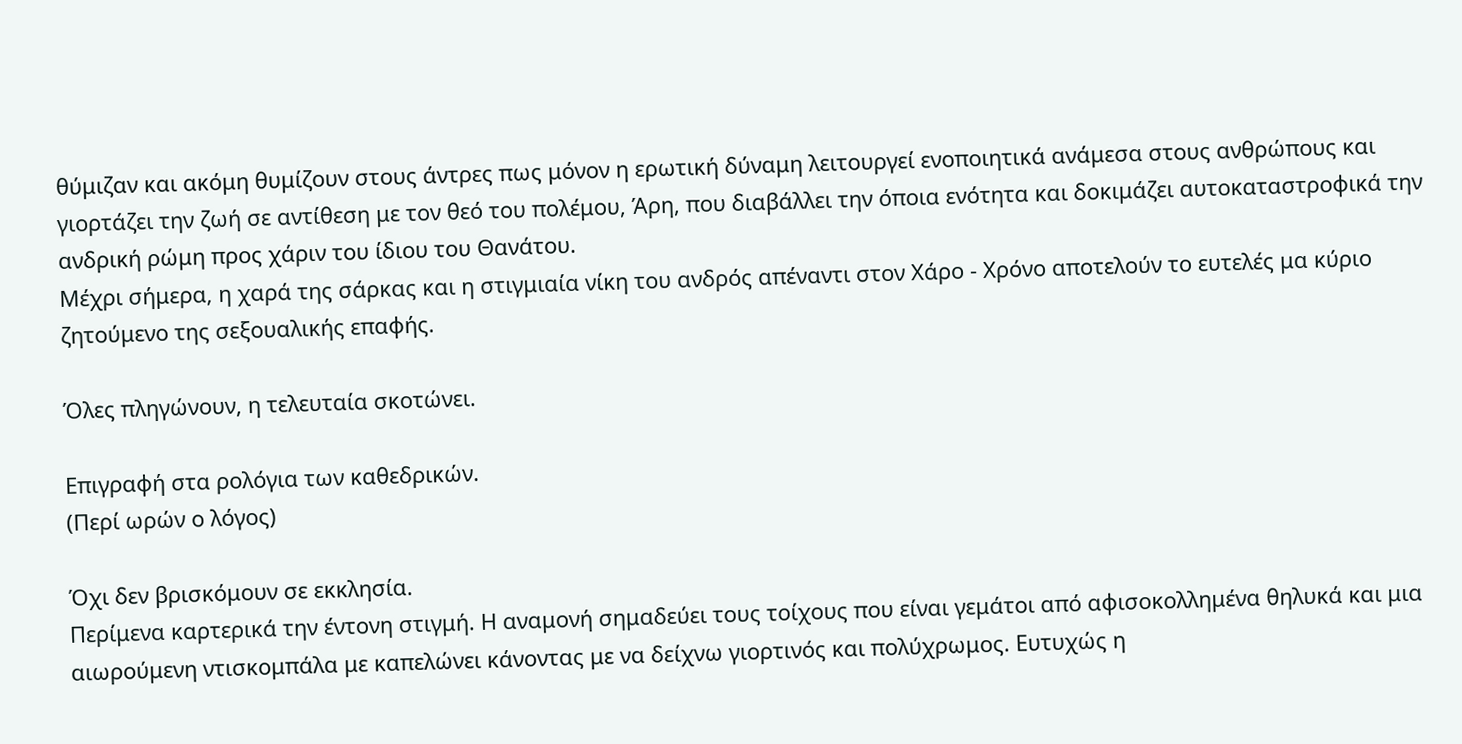θύμιζαν και ακόμη θυμίζουν στους άντρες πως μόνον η ερωτική δύναμη λειτουργεί ενοποιητικά ανάμεσα στους ανθρώπους και γιορτάζει την ζωή σε αντίθεση με τον θεό του πολέμου, Άρη, που διαβάλλει την όποια ενότητα και δοκιμάζει αυτοκαταστροφικά την ανδρική ρώμη προς χάριν του ίδιου του Θανάτου.
Μέχρι σήμερα, η χαρά της σάρκας και η στιγμιαία νίκη του ανδρός απέναντι στον Χάρο - Χρόνο αποτελούν το ευτελές μα κύριο ζητούμενο της σεξουαλικής επαφής.

Όλες πληγώνουν, η τελευταία σκοτώνει.

Επιγραφή στα ρολόγια των καθεδρικών.
(Περί ωρών ο λόγος)

Όχι δεν βρισκόμουν σε εκκλησία.
Περίμενα καρτερικά την έντονη στιγμή. Η αναμονή σημαδεύει τους τοίχους που είναι γεμάτοι από αφισοκολλημένα θηλυκά και μια αιωρούμενη ντισκομπάλα με καπελώνει κάνοντας με να δείχνω γιορτινός και πολύχρωμος. Ευτυχώς η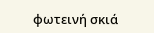φωτεινή σκιά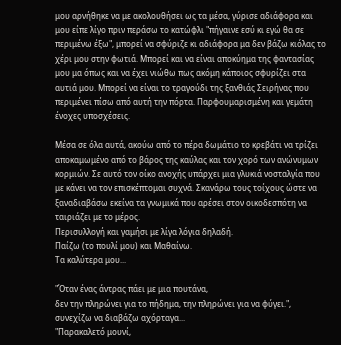μου αρνήθηκε να με ακολουθήσει ως τα μέσα, γύρισε αδιάφορα και μου είπε λίγο πριν περάσω το κατώφλι "πήγαινε εσύ κι εγώ θα σε περιμένω έξω", μπορεί να σφύριζε κι αδιάφορα μα δεν βάζω κιόλας το χέρι μου στην φωτιά. Μπορεί και να είναι αποκύημα της φαντασίας μου μα όπως και να έχει νιώθω πως ακόμη κάποιος σφυρίζει στα αυτιά μου. Μπορεί να είναι το τραγούδι της ξανθιάς Σειρήνας που περιμένει πίσω από αυτή την πόρτα. Παρφουμαρισμένη και γεμάτη ένοχες υποσχέσεις.

Μέσα σε όλα αυτά, ακούω από το πέρα δωμάτιο το κρεβάτι να τρίζει αποκαμωμένο από το βάρος της καύλας και τον χορό των ανώνυμων κορμιών. Σε αυτό τον οίκο ανοχής υπάρχει μια γλυκιά νοσταλγία που με κάνει να τον επισκέπτομαι συχνά. Σκανάρω τους τοίχους ώστε να ξαναδιαβάσω εκείνα τα γνωμικά που αρέσει στον οικοδεσπότη να ταιριάζει με το μέρος.
Περισυλλογή και γαμήσι με λίγα λόγια δηλαδή.
Παίζω (το πουλί μου) και Μαθαίνω.
Τα καλύτερα μου...

"Όταν ένας άντρας πάει με μια πουτάνα,
δεν την πληρώνει για το πήδημα, την πληρώνει για να φύγει.", συνεχίζω να διαβάζω αχόρταγα...
"Παρακαλετό μουνί,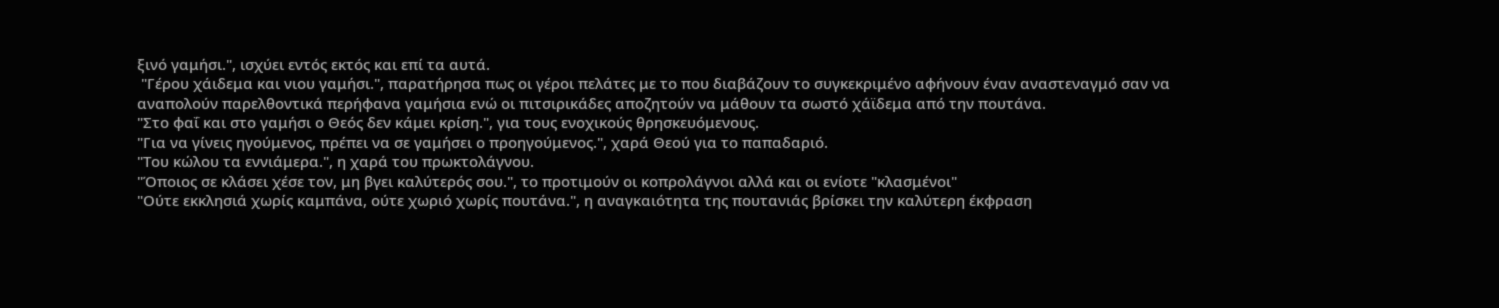ξινό γαμήσι.", ισχύει εντός εκτός και επί τα αυτά.
 "Γέρου χάιδεμα και νιου γαμήσι.", παρατήρησα πως οι γέροι πελάτες με το που διαβάζουν το συγκεκριμένο αφήνουν έναν αναστεναγμό σαν να αναπολούν παρελθοντικά περήφανα γαμήσια ενώ οι πιτσιρικάδες αποζητούν να μάθουν τα σωστό χάϊδεμα από την πουτάνα.
"Στο φαΐ και στο γαμήσι ο Θεός δεν κάμει κρίση.", για τους ενοχικούς θρησκευόμενους.
"Για να γίνεις ηγούμενος, πρέπει να σε γαμήσει ο προηγούμενος.", χαρά Θεού για το παπαδαριό.
"Του κώλου τα εννιάμερα.", η χαρά του πρωκτολάγνου.
"Όποιος σε κλάσει χέσε τον, μη βγει καλύτερός σου.", το προτιμούν οι κοπρολάγνοι αλλά και οι ενίοτε "κλασμένοι"
"Ούτε εκκλησιά χωρίς καμπάνα, ούτε χωριό χωρίς πουτάνα.", η αναγκαιότητα της πουτανιάς βρίσκει την καλύτερη έκφραση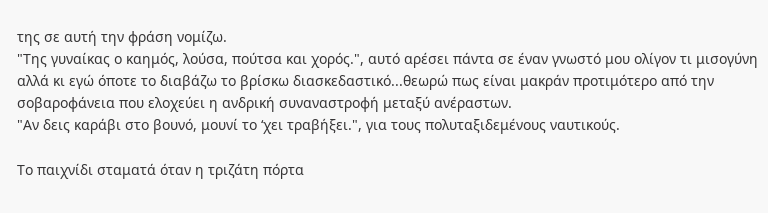της σε αυτή την φράση νομίζω.
"Της γυναίκας ο καημός, λούσα, πούτσα και χορός.", αυτό αρέσει πάντα σε έναν γνωστό μου ολίγον τι μισογύνη αλλά κι εγώ όποτε το διαβάζω το βρίσκω διασκεδαστικό...θεωρώ πως είναι μακράν προτιμότερο από την σοβαροφάνεια που ελοχεύει η ανδρική συναναστροφή μεταξύ ανέραστων.
"Αν δεις καράβι στο βουνό, μουνί το ‘χει τραβήξει.", για τους πολυταξιδεμένους ναυτικούς.

Το παιχνίδι σταματά όταν η τριζάτη πόρτα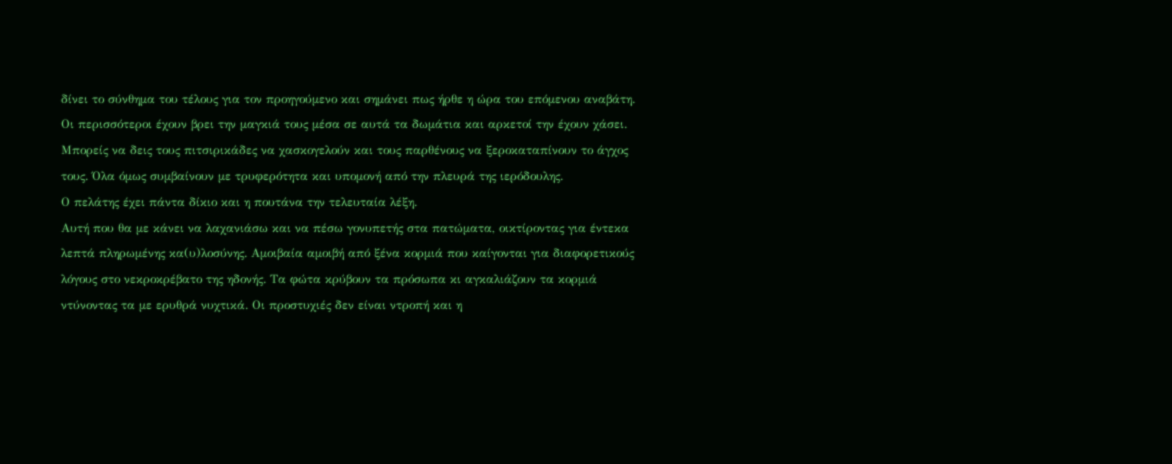δίνει το σύνθημα του τέλους για τον προηγούμενο και σημάνει πως ήρθε η ώρα του επόμενου αναβάτη. Οι περισσότεροι έχουν βρει την μαγκιά τους μέσα σε αυτά τα δωμάτια και αρκετοί την έχουν χάσει. Μπορείς να δεις τους πιτσιρικάδες να χασκογελούν και τους παρθένους να ξεροκαταπίνουν το άγχος τους. Όλα όμως συμβαίνουν με τρυφερότητα και υπομονή από την πλευρά της ιερόδουλης.
Ο πελάτης έχει πάντα δίκιο και η πουτάνα την τελευταία λέξη.
Αυτή που θα με κάνει να λαχανιάσω και να πέσω γονυπετής στα πατώματα, οικτίροντας για έντεκα λεπτά πληρωμένης κα(υ)λοσύνης. Αμοιβαία αμοιβή από ξένα κορμιά που καίγονται για διαφορετικούς λόγους στο νεκροκρέβατο της ηδονής. Τα φώτα κρύβουν τα πρόσωπα κι αγκαλιάζουν τα κορμιά ντύνοντας τα με ερυθρά νυχτικά. Οι προστυχιές δεν είναι ντροπή και η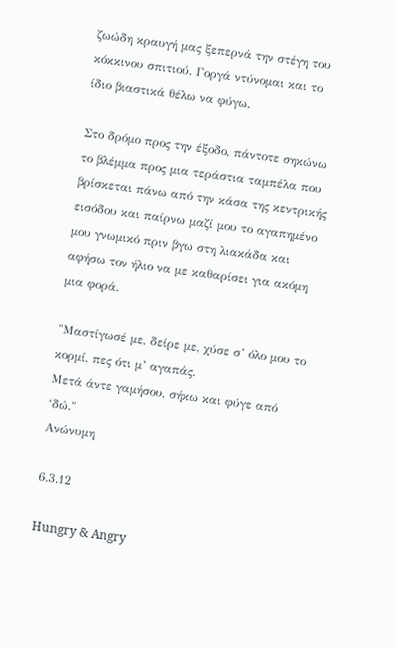ζωώδη κραυγή μας ξεπερνά την στέγη του κόκκινου σπιτιού. Γοργά ντύνομαι και το ίδιο βιαστικά θέλω να φύγω.

Στο δρόμο προς την έξοδο, πάντοτε σηκώνω το βλέμμα προς μια τεράστια ταμπέλα που βρίσκεται πάνω από την κάσα της κεντρικής εισόδου και παίρνω μαζί μου το αγαπημένο μου γνωμικό πριν βγω στη λιακάδα και αφήσω τον ήλιο να με καθαρίσει για ακόμη μια φορά.

"Μαστίγωσέ με, δείρε με, χύσε σ’ όλο μου το κορμί, πες ότι μ’ αγαπάς.
Μετά άντε γαμήσου, σήκω και φύγε από ‘δώ."
Ανώνυμη

6.3.12

Hungry & Angry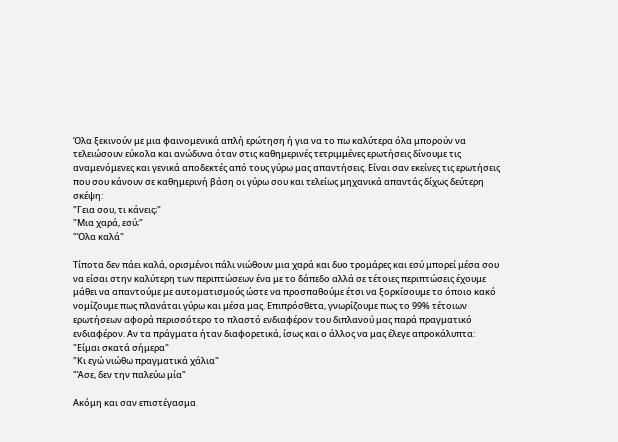Όλα ξεκινούν με μια φαινομενικά απλή ερώτηση ή για να το πω καλύτερα όλα μπορούν να τελειώσουν εύκολα και ανώδυνα όταν στις καθημερινές τετριμμένες ερωτήσεις δίνουμε τις αναμενόμενες και γενικά αποδεκτές από τους γύρω μας απαντήσεις. Είναι σαν εκείνες τις ερωτήσεις που σου κάνουν σε καθημερινή βάση οι γύρω σου και τελείως μηχανικά απαντάς δίχως δεύτερη σκέψη:
"Γεια σου, τι κάνεις;"
"Μια χαρά, εσύ;"
"Όλα καλά"

Τίποτα δεν πάει καλά, ορισμένοι πάλι νιώθουν μια χαρά και δυο τρομάρες και εσύ μπορεί μέσα σου να είσαι στην καλύτερη των περιπτώσεων ένα με το δάπεδο αλλά σε τέτοιες περιπτώσεις έχουμε μάθει να απαντούμε με αυτοματισμούς ώστε να προσπαθούμε έτσι να ξορκίσουμε το όποιο κακό νομίζουμε πως πλανάται γύρω και μέσα μας. Επιπρόσθετα, γνωρίζουμε πως το 99% τέτοιων ερωτήσεων αφορά περισσότερο το πλαστό ενδιαφέρον του διπλανού μας παρά πραγματικό ενδιαφέρον. Αν τα πράγματα ήταν διαφορετικά, ίσως και ο άλλος να μας έλεγε απροκάλυπτα:
"Είμαι σκατά σήμερα"
"Κι εγώ νιώθω πραγματικά χάλια"
"Άσε, δεν την παλεύω μία"

Ακόμη και σαν επιστέγασμα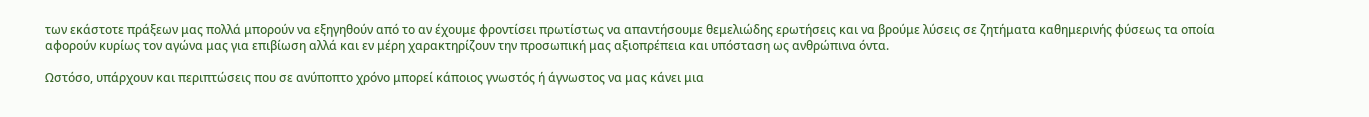των εκάστοτε πράξεων μας πολλά μπορούν να εξηγηθούν από το αν έχουμε φροντίσει πρωτίστως να απαντήσουμε θεμελιώδης ερωτήσεις και να βρούμε λύσεις σε ζητήματα καθημερινής φύσεως τα οποία αφορούν κυρίως τον αγώνα μας για επιβίωση αλλά και εν μέρη χαρακτηρίζουν την προσωπική μας αξιοπρέπεια και υπόσταση ως ανθρώπινα όντα.

Ωστόσο, υπάρχουν και περιπτώσεις που σε ανύποπτο χρόνο μπορεί κάποιος γνωστός ή άγνωστος να μας κάνει μια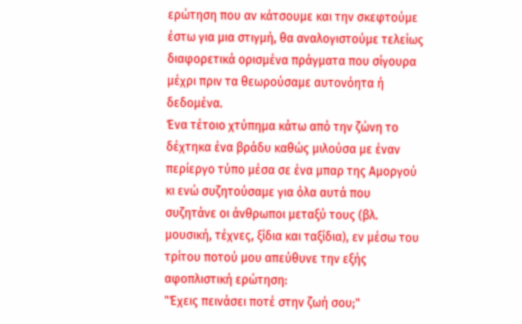ερώτηση που αν κάτσουμε και την σκεφτούμε έστω για μια στιγμή, θα αναλογιστούμε τελείως διαφορετικά ορισμένα πράγματα που σίγουρα μέχρι πριν τα θεωρούσαμε αυτονόητα ή δεδομένα.
Ένα τέτοιο χτύπημα κάτω από την ζώνη το δέχτηκα ένα βράδυ καθώς μιλούσα με έναν περίεργο τύπο μέσα σε ένα μπαρ της Αμοργού κι ενώ συζητούσαμε για όλα αυτά που συζητάνε οι άνθρωποι μεταξύ τους (βλ. μουσική, τέχνες, ξίδια και ταξίδια), εν μέσω του τρίτου ποτού μου απεύθυνε την εξής αφοπλιστική ερώτηση:
"Έχεις πεινάσει ποτέ στην ζωή σου;"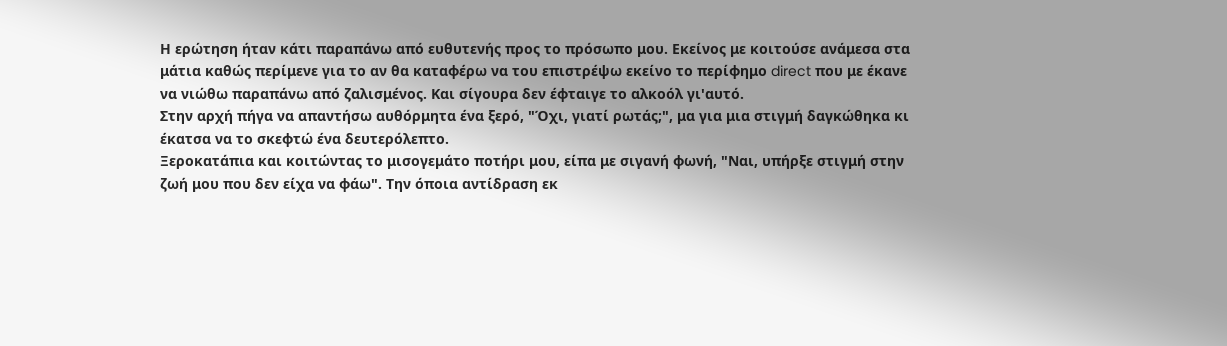Η ερώτηση ήταν κάτι παραπάνω από ευθυτενής προς το πρόσωπο μου. Εκείνος με κοιτούσε ανάμεσα στα μάτια καθώς περίμενε για το αν θα καταφέρω να του επιστρέψω εκείνο το περίφημο direct που με έκανε να νιώθω παραπάνω από ζαλισμένος. Και σίγουρα δεν έφταιγε το αλκοόλ γι'αυτό.
Στην αρχή πήγα να απαντήσω αυθόρμητα ένα ξερό, "Όχι, γιατί ρωτάς;", μα για μια στιγμή δαγκώθηκα κι έκατσα να το σκεφτώ ένα δευτερόλεπτο.
Ξεροκατάπια και κοιτώντας το μισογεμάτο ποτήρι μου, είπα με σιγανή φωνή, "Ναι, υπήρξε στιγμή στην ζωή μου που δεν είχα να φάω". Την όποια αντίδραση εκ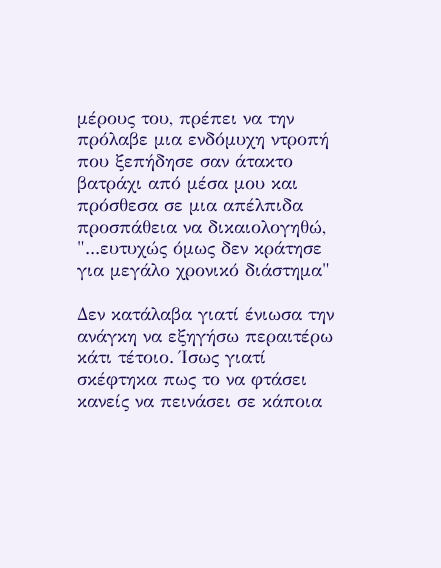μέρους του, πρέπει να την πρόλαβε μια ενδόμυχη ντροπή που ξεπήδησε σαν άτακτο βατράχι από μέσα μου και πρόσθεσα σε μια απέλπιδα προσπάθεια να δικαιολογηθώ, "...ευτυχώς όμως δεν κράτησε για μεγάλο χρονικό διάστημα"

Δεν κατάλαβα γιατί ένιωσα την ανάγκη να εξηγήσω περαιτέρω κάτι τέτοιο. Ίσως γιατί σκέφτηκα πως το να φτάσει κανείς να πεινάσει σε κάποια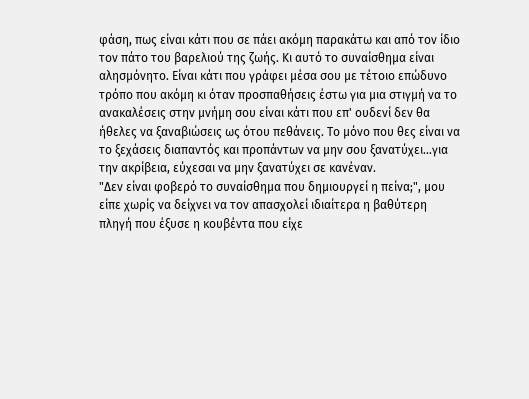φάση, πως είναι κάτι που σε πάει ακόμη παρακάτω και από τον ίδιο τον πάτο του βαρελιού της ζωής. Κι αυτό το συναίσθημα είναι αλησμόνητο. Είναι κάτι που γράφει μέσα σου με τέτοιο επώδυνο τρόπο που ακόμη κι όταν προσπαθήσεις έστω για μια στιγμή να το ανακαλέσεις στην μνήμη σου είναι κάτι που επ' ουδενί δεν θα ήθελες να ξαναβιώσεις ως ότου πεθάνεις. Το μόνο που θες είναι να το ξεχάσεις διαπαντός και προπάντων να μην σου ξανατύχει...για την ακρίβεια, εύχεσαι να μην ξανατύχει σε κανέναν.
"Δεν είναι φοβερό το συναίσθημα που δημιουργεί η πείνα;", μου είπε χωρίς να δείχνει να τον απασχολεί ιδιαίτερα η βαθύτερη πληγή που έξυσε η κουβέντα που είχε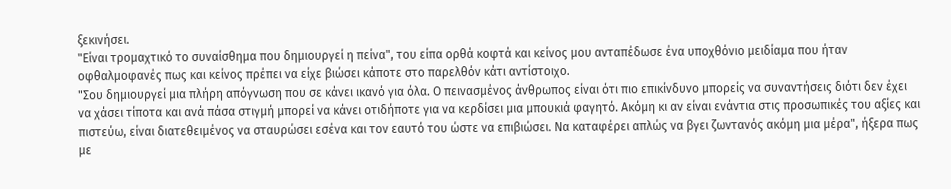ξεκινήσει.
"Είναι τρομαχτικό το συναίσθημα που δημιουργεί η πείνα", του είπα ορθά κοφτά και κείνος μου ανταπέδωσε ένα υποχθόνιο μειδίαμα που ήταν οφθαλμοφανές πως και κείνος πρέπει να είχε βιώσει κάποτε στο παρελθόν κάτι αντίστοιχο.
"Σου δημιουργεί μια πλήρη απόγνωση που σε κάνει ικανό για όλα. Ο πεινασμένος άνθρωπος είναι ότι πιο επικίνδυνο μπορείς να συναντήσεις διότι δεν έχει να χάσει τίποτα και ανά πάσα στιγμή μπορεί να κάνει οτιδήποτε για να κερδίσει μια μπουκιά φαγητό. Ακόμη κι αν είναι ενάντια στις προσωπικές του αξίες και πιστεύω, είναι διατεθειμένος να σταυρώσει εσένα και τον εαυτό του ώστε να επιβιώσει. Να καταφέρει απλώς να βγει ζωντανός ακόμη μια μέρα", ήξερα πως με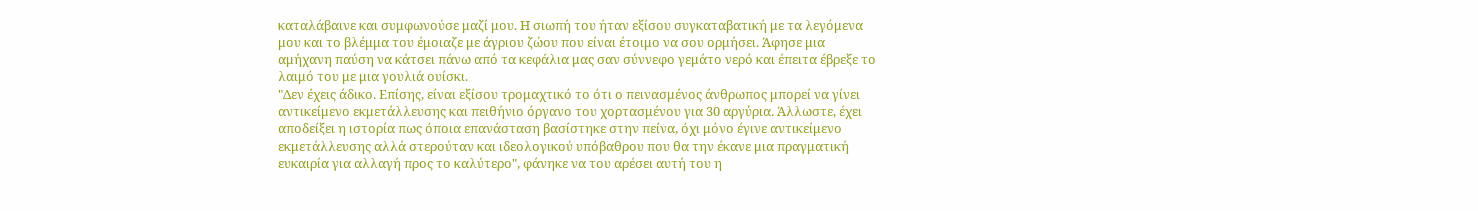καταλάβαινε και συμφωνούσε μαζί μου. Η σιωπή του ήταν εξίσου συγκαταβατική με τα λεγόμενα μου και το βλέμμα του έμοιαζε με άγριου ζώου που είναι έτοιμο να σου ορμήσει. Άφησε μια αμήχανη παύση να κάτσει πάνω από τα κεφάλια μας σαν σύννεφο γεμάτο νερό και έπειτα έβρεξε το λαιμό του με μια γουλιά ουίσκι.
"Δεν έχεις άδικο. Επίσης, είναι εξίσου τρομαχτικό το ότι ο πεινασμένος άνθρωπος μπορεί να γίνει αντικείμενο εκμετάλλευσης και πειθήνιο όργανο του χορτασμένου για 30 αργύρια. Άλλωστε, έχει αποδείξει η ιστορία πως όποια επανάσταση βασίστηκε στην πείνα, όχι μόνο έγινε αντικείμενο εκμετάλλευσης αλλά στερούταν και ιδεολογικού υπόβαθρου που θα την έκανε μια πραγματική ευκαιρία για αλλαγή προς το καλύτερο", φάνηκε να του αρέσει αυτή του η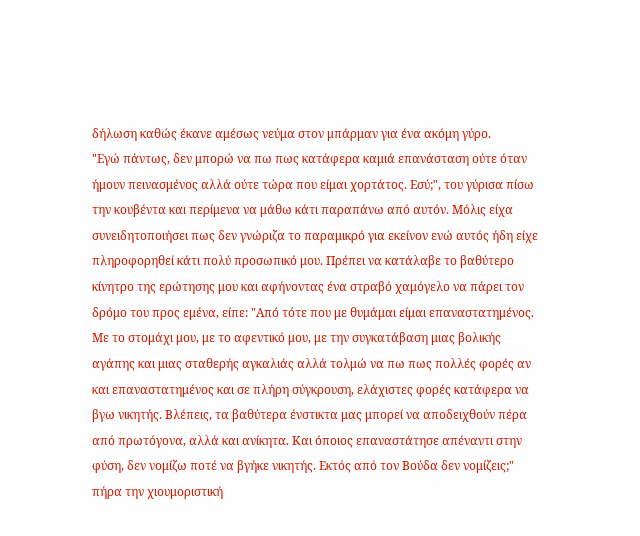δήλωση καθώς έκανε αμέσως νεύμα στον μπάρμαν για ένα ακόμη γύρο.
"Εγώ πάντως, δεν μπορώ να πω πως κατάφερα καμιά επανάσταση ούτε όταν ήμουν πεινασμένος αλλά ούτε τώρα που είμαι χορτάτος. Εσύ;", του γύρισα πίσω την κουβέντα και περίμενα να μάθω κάτι παραπάνω από αυτόν. Μόλις είχα συνειδητοποιήσει πως δεν γνώριζα το παραμικρό για εκείνον ενώ αυτός ήδη είχε πληροφορηθεί κάτι πολύ προσωπικό μου. Πρέπει να κατάλαβε το βαθύτερο κίνητρο της ερώτησης μου και αφήνοντας ένα στραβό χαμόγελο να πάρει τον δρόμο του προς εμένα, είπε: "Από τότε που με θυμάμαι είμαι επαναστατημένος. Με το στομάχι μου, με το αφεντικό μου, με την συγκατάβαση μιας βολικής αγάπης και μιας σταθερής αγκαλιάς αλλά τολμώ να πω πως πολλές φορές αν και επαναστατημένος και σε πλήρη σύγκρουση, ελάχιστες φορές κατάφερα να βγω νικητής. Βλέπεις, τα βαθύτερα ένστικτα μας μπορεί να αποδειχθούν πέρα από πρωτόγονα, αλλά και ανίκητα. Και όποιος επαναστάτησε απέναντι στην φύση, δεν νομίζω ποτέ να βγήκε νικητής. Εκτός από τον Βούδα δεν νομίζεις;"
πήρα την χιουμοριστική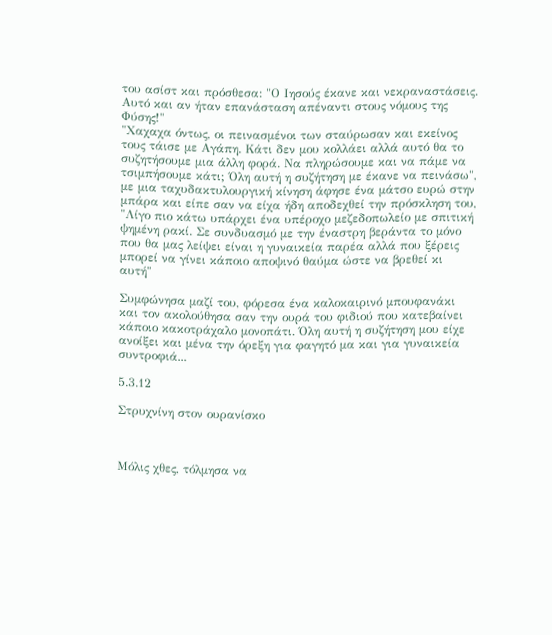του ασίστ και πρόσθεσα: "Ο Ιησούς έκανε και νεκραναστάσεις. Αυτό και αν ήταν επανάσταση απέναντι στους νόμους της Φύσης!"
"Χαχαχα όντως, οι πεινασμένοι των σταύρωσαν και εκείνος τους τάισε με Αγάπη. Κάτι δεν μου κολλάει αλλά αυτό θα το συζητήσουμε μια άλλη φορά. Να πληρώσουμε και να πάμε να τσιμπήσουμε κάτι; Όλη αυτή η συζήτηση με έκανε να πεινάσω", με μια ταχυδακτυλουργική κίνηση άφησε ένα μάτσο ευρώ στην μπάρα και είπε σαν να είχα ήδη αποδεχθεί την πρόσκληση του, "Λίγο πιο κάτω υπάρχει ένα υπέροχο μεζεδοπωλείο με σπιτική ψημένη ρακί. Σε συνδυασμό με την έναστρη βεράντα το μόνο που θα μας λείψει είναι η γυναικεία παρέα αλλά που ξέρεις μπορεί να γίνει κάποιο αποψινό θαύμα ώστε να βρεθεί κι αυτή"

Συμφώνησα μαζί του, φόρεσα ένα καλοκαιρινό μπουφανάκι και τον ακολούθησα σαν την ουρά του φιδιού που κατεβαίνει κάποιο κακοτράχαλο μονοπάτι. Όλη αυτή η συζήτηση μου είχε ανοίξει και μένα την όρεξη για φαγητό μα και για γυναικεία συντροφιά...

5.3.12

Στρυχνίνη στον ουρανίσκο



Μόλις χθες, τόλμησα να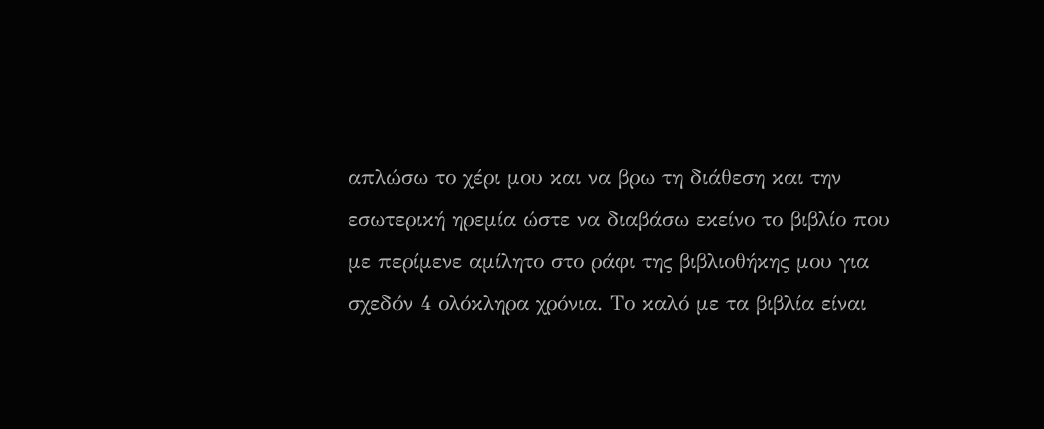απλώσω το χέρι μου και να βρω τη διάθεση και την εσωτερική ηρεμία ώστε να διαβάσω εκείνο το βιβλίο που με περίμενε αμίλητο στο ράφι της βιβλιοθήκης μου για σχεδόν 4 ολόκληρα χρόνια. Το καλό με τα βιβλία είναι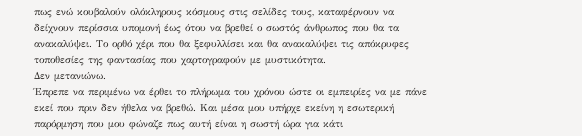πως ενώ κουβαλούν ολόκληρους κόσμους στις σελίδες τους, καταφέρνουν να δείχνουν περίσσια υπομονή έως ότου να βρεθεί ο σωστός άνθρωπος που θα τα ανακαλύψει. Το ορθό χέρι που θα ξεφυλλίσει και θα ανακαλύψει τις απόκρυφες τοποθεσίες της φαντασίας που χαρτογραφούν με μυστικότητα.
Δεν μετανιώνω.
Έπρεπε να περιμένω να έρθει το πλήρωμα του χρόνου ώστε οι εμπειρίες να με πάνε εκεί που πριν δεν ήθελα να βρεθώ. Και μέσα μου υπήρχε εκείνη η εσωτερική παρόρμηση που μου φώναζε πως αυτή είναι η σωστή ώρα για κάτι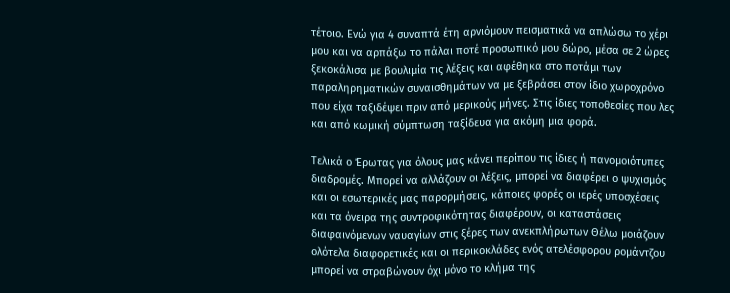τέτοιο. Ενώ για 4 συναπτά έτη αρνιόμουν πεισματικά να απλώσω το χέρι μου και να αρπάξω το πάλαι ποτέ προσωπικό μου δώρο, μέσα σε 2 ώρες ξεκοκάλισα με βουλιμία τις λέξεις και αφέθηκα στο ποτάμι των παραληρηματικών συναισθημάτων να με ξεβράσει στον ίδιο χωροχρόνο που είχα ταξιδέψει πριν από μερικούς μήνες. Στις ίδιες τοποθεσίες που λες και από κωμική σύμπτωση ταξίδευα για ακόμη μια φορά.

Τελικά ο Έρωτας για όλους μας κάνει περίπου τις ίδιες ή πανομοιότυπες διαδρομές. Μπορεί να αλλάζουν οι λέξεις, μπορεί να διαφέρει ο ψυχισμός και οι εσωτερικές μας παρορμήσεις, κάποιες φορές οι ιερές υποσχέσεις και τα όνειρα της συντροφικότητας διαφέρουν, οι καταστάσεις διαφαινόμενων ναυαγίων στις ξέρες των ανεκπλήρωτων Θέλω μοιάζουν ολότελα διαφορετικές και οι περικοκλάδες ενός ατελέσφορου ρομάντζου μπορεί να στραβώνουν όχι μόνο το κλήμα της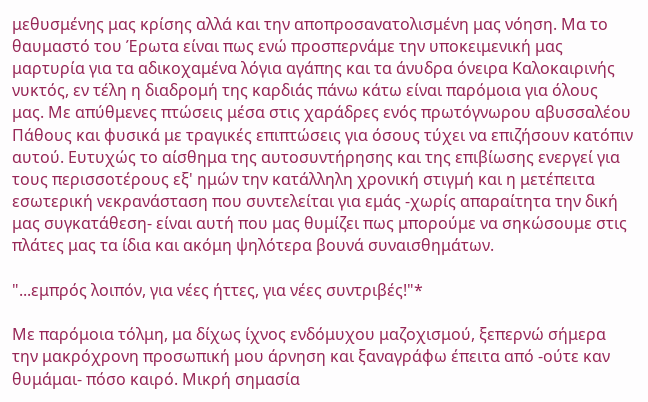μεθυσμένης μας κρίσης αλλά και την αποπροσανατολισμένη μας νόηση. Μα το θαυμαστό του Έρωτα είναι πως ενώ προσπερνάμε την υποκειμενική μας μαρτυρία για τα αδικοχαμένα λόγια αγάπης και τα άνυδρα όνειρα Καλοκαιρινής νυκτός, εν τέλη η διαδρομή της καρδιάς πάνω κάτω είναι παρόμοια για όλους μας. Με απύθμενες πτώσεις μέσα στις χαράδρες ενός πρωτόγνωρου αβυσσαλέου Πάθους και φυσικά με τραγικές επιπτώσεις για όσους τύχει να επιζήσουν κατόπιν αυτού. Ευτυχώς το αίσθημα της αυτοσυντήρησης και της επιβίωσης ενεργεί για τους περισσοτέρους εξ' ημών την κατάλληλη χρονική στιγμή και η μετέπειτα εσωτερική νεκρανάσταση που συντελείται για εμάς -χωρίς απαραίτητα την δική μας συγκατάθεση- είναι αυτή που μας θυμίζει πως μπορούμε να σηκώσουμε στις πλάτες μας τα ίδια και ακόμη ψηλότερα βουνά συναισθημάτων.

"...εμπρός λοιπόν, για νέες ήττες, για νέες συντριβές!"*

Με παρόμοια τόλμη, μα δίχως ίχνος ενδόμυχου μαζοχισμού, ξεπερνώ σήμερα την μακρόχρονη προσωπική μου άρνηση και ξαναγράφω έπειτα από -ούτε καν θυμάμαι- πόσο καιρό. Μικρή σημασία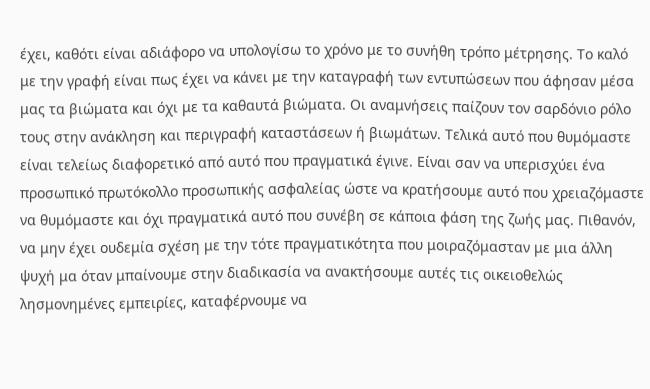έχει, καθότι είναι αδιάφορο να υπολογίσω το χρόνο με το συνήθη τρόπο μέτρησης. Το καλό με την γραφή είναι πως έχει να κάνει με την καταγραφή των εντυπώσεων που άφησαν μέσα μας τα βιώματα και όχι με τα καθαυτά βιώματα. Οι αναμνήσεις παίζουν τον σαρδόνιο ρόλο τους στην ανάκληση και περιγραφή καταστάσεων ή βιωμάτων. Τελικά αυτό που θυμόμαστε είναι τελείως διαφορετικό από αυτό που πραγματικά έγινε. Είναι σαν να υπερισχύει ένα προσωπικό πρωτόκολλο προσωπικής ασφαλείας ώστε να κρατήσουμε αυτό που χρειαζόμαστε να θυμόμαστε και όχι πραγματικά αυτό που συνέβη σε κάποια φάση της ζωής μας. Πιθανόν, να μην έχει ουδεμία σχέση με την τότε πραγματικότητα που μοιραζόμασταν με μια άλλη ψυχή μα όταν μπαίνουμε στην διαδικασία να ανακτήσουμε αυτές τις οικειοθελώς λησμονημένες εμπειρίες, καταφέρνουμε να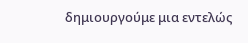δημιουργούμε μια εντελώς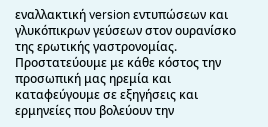εναλλακτική version εντυπώσεων και γλυκόπικρων γεύσεων στον ουρανίσκο της ερωτικής γαστρονομίας. Προστατεύουμε με κάθε κόστος την προσωπική μας ηρεμία και καταφεύγουμε σε εξηγήσεις και ερμηνείες που βολεύουν την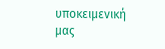υποκειμενική μας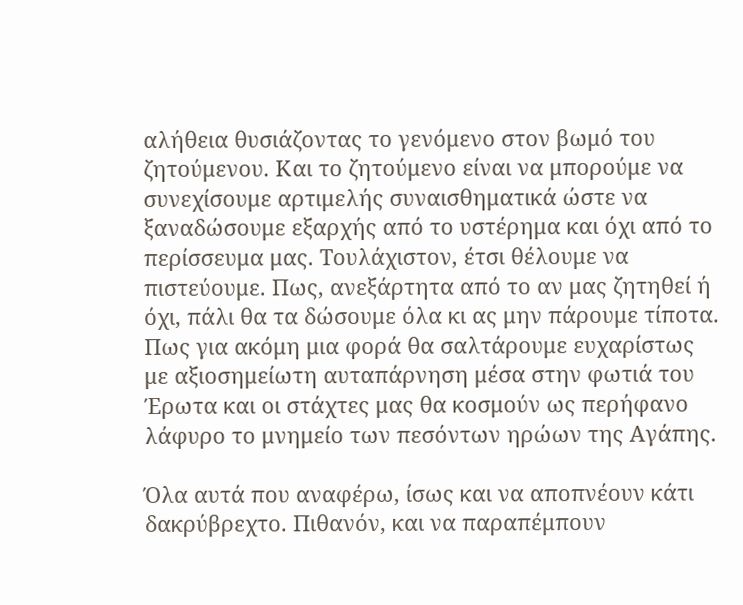αλήθεια θυσιάζοντας το γενόμενο στον βωμό του ζητούμενου. Και το ζητούμενο είναι να μπορούμε να συνεχίσουμε αρτιμελής συναισθηματικά ώστε να ξαναδώσουμε εξαρχής από το υστέρημα και όχι από το περίσσευμα μας. Τουλάχιστον, έτσι θέλουμε να πιστεύουμε. Πως, ανεξάρτητα από το αν μας ζητηθεί ή όχι, πάλι θα τα δώσουμε όλα κι ας μην πάρουμε τίποτα. Πως για ακόμη μια φορά θα σαλτάρουμε ευχαρίστως με αξιοσημείωτη αυταπάρνηση μέσα στην φωτιά του Έρωτα και οι στάχτες μας θα κοσμούν ως περήφανο λάφυρο το μνημείο των πεσόντων ηρώων της Αγάπης.

Όλα αυτά που αναφέρω, ίσως και να αποπνέουν κάτι δακρύβρεχτο. Πιθανόν, και να παραπέμπουν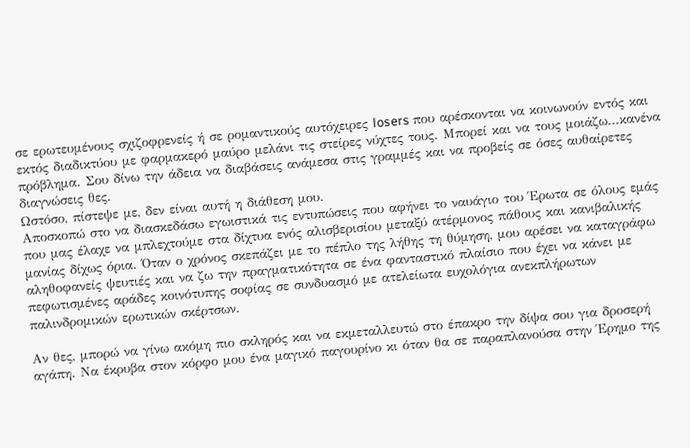σε ερωτευμένους σχιζοφρενείς ή σε ρομαντικούς αυτόχειρες losers που αρέσκονται να κοινωνούν εντός και εκτός διαδικτύου με φαρμακερό μαύρο μελάνι τις στείρες νύχτες τους. Μπορεί και να τους μοιάζω...κανένα πρόβλημα. Σου δίνω την άδεια να διαβάσεις ανάμεσα στις γραμμές και να προβείς σε όσες αυθαίρετες διαγνώσεις θες.
Ωστόσο, πίστεψε με, δεν είναι αυτή η διάθεση μου.
Αποσκοπώ στο να διασκεδάσω εγωιστικά τις εντυπώσεις που αφήνει το ναυάγιο του Έρωτα σε όλους εμάς που μας έλαχε να μπλεχτούμε στα δίχτυα ενός αλισβερισίου μεταξύ ατέρμονος πάθους και κανιβαλικής μανίας δίχως όρια. Όταν ο χρόνος σκεπάζει με το πέπλο της λήθης τη θύμηση, μου αρέσει να καταγράφω αληθοφανείς ψευτιές και να ζω την πραγματικότητα σε ένα φανταστικό πλαίσιο που έχει να κάνει με πεφωτισμένες αράδες κοινότυπης σοφίας σε συνδυασμό με ατελείωτα ευχολόγια ανεκπλήρωτων παλινδρομικών ερωτικών σκέρτσων.

Αν θες, μπορώ να γίνω ακόμη πιο σκληρός και να εκμεταλλευτώ στο έπακρο την δίψα σου για δροσερή αγάπη. Να έκρυβα στον κόρφο μου ένα μαγικό παγουρίνο κι όταν θα σε παραπλανούσα στην Έρημο της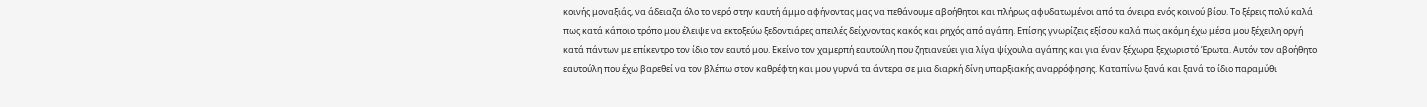κοινής μοναξιάς, να άδειαζα όλο το νερό στην καυτή άμμο αφήνοντας μας να πεθάνουμε αβοήθητοι και πλήρως αφυδατωμένοι από τα όνειρα ενός κοινού βίου. Το ξέρεις πολύ καλά πως κατά κάποιο τρόπο μου έλειψε να εκτοξεύω ξεδοντιάρες απειλές δείχνοντας κακός και ρηχός από αγάπη. Επίσης γνωρίζεις εξίσου καλά πως ακόμη έχω μέσα μου ξέχειλη οργή κατά πάντων με επίκεντρο τον ίδιο τον εαυτό μου. Εκείνο τον χαμερπή εαυτούλη που ζητιανεύει για λίγα ψίχουλα αγάπης και για έναν ξέχωρα ξεχωριστό Έρωτα. Αυτόν τον αβοήθητο εαυτούλη που έχω βαρεθεί να τον βλέπω στον καθρέφτη και μου γυρνά τα άντερα σε μια διαρκή δίνη υπαρξιακής αναρρόφησης. Καταπίνω ξανά και ξανά το ίδιο παραμύθι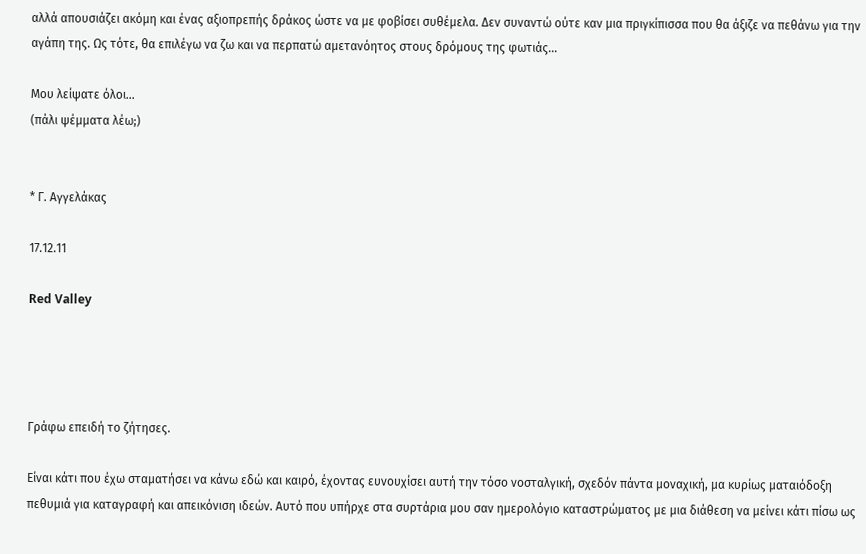αλλά απουσιάζει ακόμη και ένας αξιοπρεπής δράκος ώστε να με φοβίσει συθέμελα. Δεν συναντώ ούτε καν μια πριγκίπισσα που θα άξιζε να πεθάνω για την αγάπη της. Ως τότε, θα επιλέγω να ζω και να περπατώ αμετανόητος στους δρόμους της φωτιάς...

Μου λείψατε όλοι...
(πάλι ψέμματα λέω;)


* Γ. Αγγελάκας

17.12.11

Red Valley




Γράφω επειδή το ζήτησες.

Είναι κάτι που έχω σταματήσει να κάνω εδώ και καιρό, έχοντας ευνουχίσει αυτή την τόσο νοσταλγική, σχεδόν πάντα μοναχική, μα κυρίως ματαιόδοξη πεθυμιά για καταγραφή και απεικόνιση ιδεών. Αυτό που υπήρχε στα συρτάρια μου σαν ημερολόγιο καταστρώματος με μια διάθεση να μείνει κάτι πίσω ως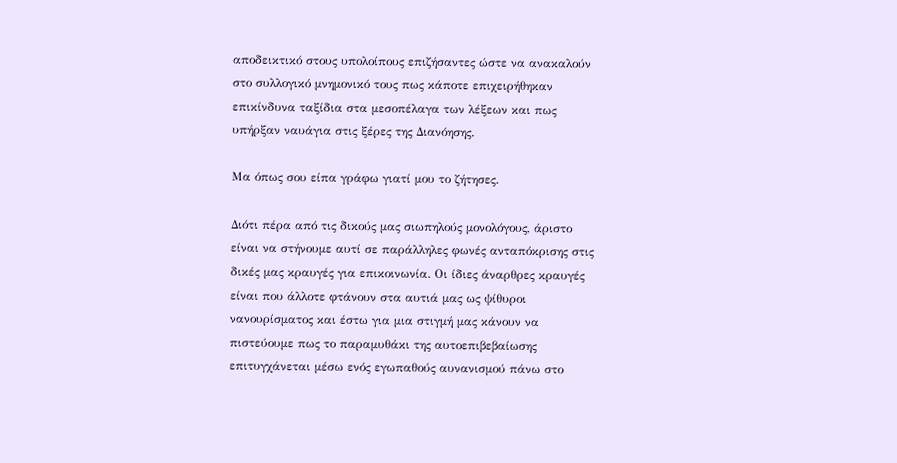αποδεικτικό στους υπολοίπους επιζήσαντες ώστε να ανακαλούν στο συλλογικό μνημονικό τους πως κάποτε επιχειρήθηκαν επικίνδυνα ταξίδια στα μεσοπέλαγα των λέξεων και πως υπήρξαν ναυάγια στις ξέρες της Διανόησης.

Μα όπως σου είπα γράφω γιατί μου το ζήτησες.

Διότι πέρα από τις δικούς μας σιωπηλούς μονολόγους, άριστο είναι να στήνουμε αυτί σε παράλληλες φωνές ανταπόκρισης στις δικές μας κραυγές για επικοινωνία. Οι ίδιες άναρθρες κραυγές είναι που άλλοτε φτάνουν στα αυτιά μας ως ψίθυροι νανουρίσματος και έστω για μια στιγμή μας κάνουν να πιστεύουμε πως το παραμυθάκι της αυτοεπιβεβαίωσης επιτυγχάνεται μέσω ενός εγωπαθούς αυνανισμού πάνω στο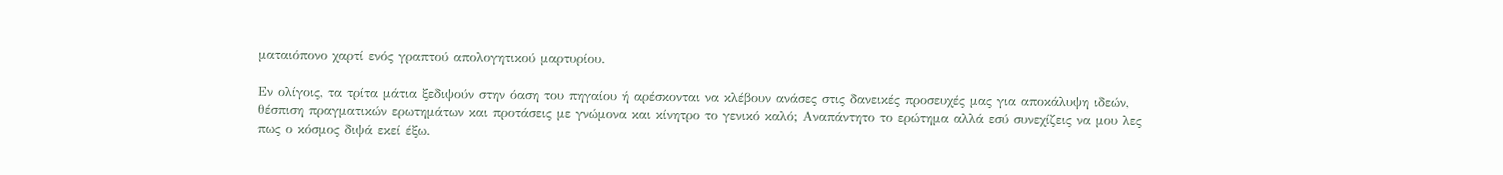ματαιόπονο χαρτί ενός γραπτού απολογητικού μαρτυρίου.

Εν ολίγοις, τα τρίτα μάτια ξεδιψούν στην όαση του πηγαίου ή αρέσκονται να κλέβουν ανάσες στις δανεικές προσευχές μας για αποκάλυψη ιδεών, θέσπιση πραγματικών ερωτημάτων και προτάσεις με γνώμονα και κίνητρο το γενικό καλό; Αναπάντητο το ερώτημα αλλά εσύ συνεχίζεις να μου λες πως ο κόσμος διψά εκεί έξω.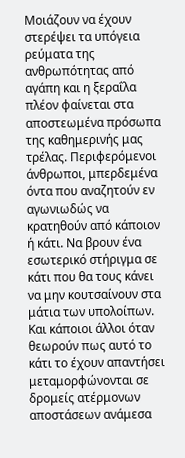Μοιάζουν να έχουν στερέψει τα υπόγεια ρεύματα της ανθρωπότητας από αγάπη και η ξεραΐλα πλέον φαίνεται στα αποστεωμένα πρόσωπα της καθημερινής μας τρέλας. Περιφερόμενοι άνθρωποι, μπερδεμένα όντα που αναζητούν εν αγωνιωδώς να κρατηθούν από κάποιον ή κάτι. Να βρουν ένα εσωτερικό στήριγμα σε κάτι που θα τους κάνει να μην κουτσαίνουν στα μάτια των υπολοίπων. Και κάποιοι άλλοι όταν θεωρούν πως αυτό το κάτι το έχουν απαντήσει μεταμορφώνονται σε δρομείς ατέρμονων αποστάσεων ανάμεσα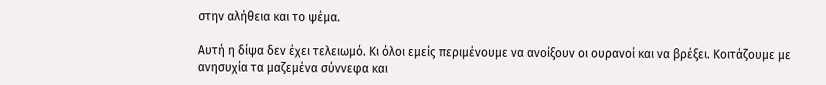στην αλήθεια και το ψέμα.

Αυτή η δίψα δεν έχει τελειωμό. Κι όλοι εμείς περιμένουμε να ανοίξουν οι ουρανοί και να βρέξει. Κοιτάζουμε με ανησυχία τα μαζεμένα σύννεφα και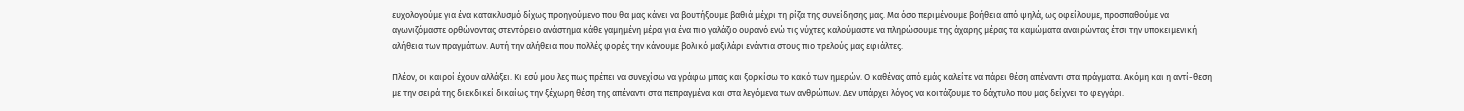ευχολογούμε για ένα κατακλυσμό δίχως προηγούμενο που θα μας κάνει να βουτήξουμε βαθιά μέχρι τη ρίζα της συνείδησης μας. Μα όσο περιμένουμε βοήθεια από ψηλά, ως οφείλουμε, προσπαθούμε να αγωνιζόμαστε ορθώνοντας στεντόρειο ανάστημα κάθε γαμημένη μέρα για ένα πιο γαλάζιο ουρανό ενώ τις νύχτες καλούμαστε να πληρώσουμε της άχαρης μέρας τα καμώματα αναιρώντας έτσι την υποκειμενική αλήθεια των πραγμάτων. Αυτή την αλήθεια που πολλές φορές την κάνουμε βολικό μαξιλάρι ενάντια στους πιο τρελούς μας εφιάλτες.

Πλέον, οι καιροί έχουν αλλάξει. Κι εσύ μου λες πως πρέπει να συνεχίσω να γράφω μπας και ξορκίσω το κακό των ημερών. Ο καθένας από εμάς καλείτε να πάρει θέση απέναντι στα πράγματα. Ακόμη και η αντί-θεση με την σειρά της διεκδικεί δικαίως την ξέχωρη θέση της απέναντι στα πεπραγμένα και στα λεγόμενα των ανθρώπων. Δεν υπάρχει λόγος να κοιτάζουμε το δάχτυλο που μας δείχνει το φεγγάρι.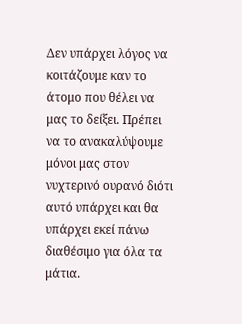Δεν υπάρχει λόγος να κοιτάζουμε καν το άτομο που θέλει να μας το δείξει. Πρέπει να το ανακαλύψουμε μόνοι μας στον νυχτερινό ουρανό διότι αυτό υπάρχει και θα υπάρχει εκεί πάνω διαθέσιμο για όλα τα μάτια.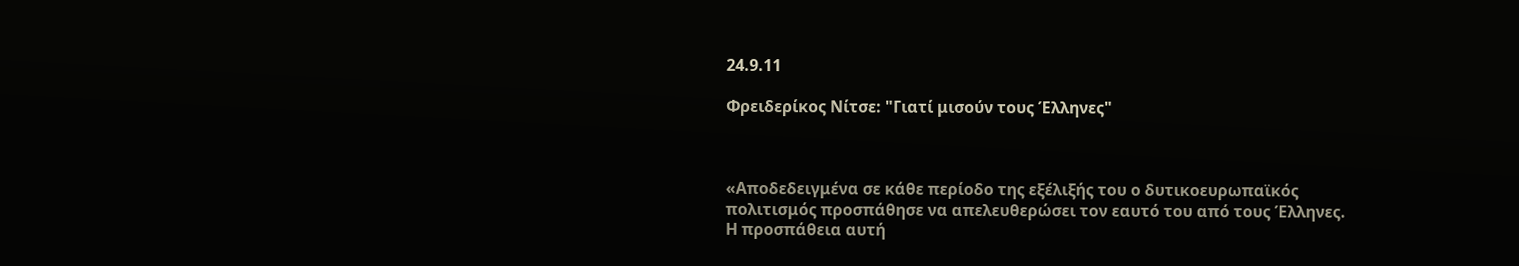24.9.11

Φρειδερίκος Νίτσε: "Γιατί μισούν τους Έλληνες"



«Αποδεδειγμένα σε κάθε περίοδο της εξέλιξής του ο δυτικοευρωπαϊκός πολιτισμός προσπάθησε να απελευθερώσει τον εαυτό του από τους Έλληνες. Η προσπάθεια αυτή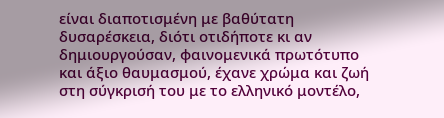είναι διαποτισμένη με βαθύτατη δυσαρέσκεια, διότι οτιδήποτε κι αν δημιουργούσαν, φαινομενικά πρωτότυπο και άξιο θαυμασμού, έχανε χρώμα και ζωή στη σύγκρισή του με το ελληνικό μοντέλο,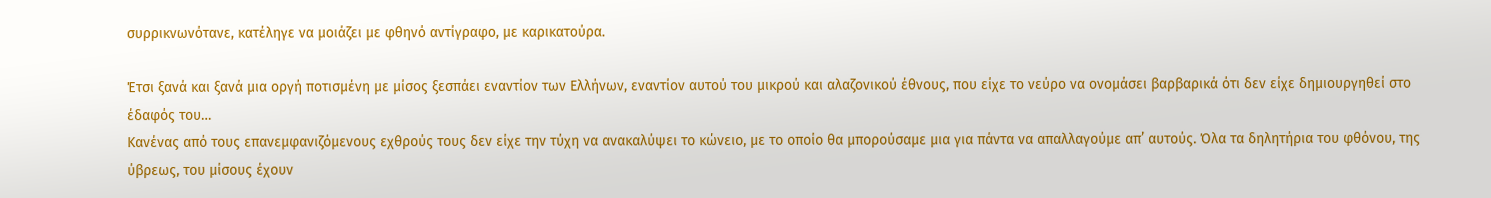συρρικνωνότανε, κατέληγε να μοιάζει με φθηνό αντίγραφο, με καρικατούρα.

Έτσι ξανά και ξανά μια οργή ποτισμένη με μίσος ξεσπάει εναντίον των Ελλήνων, εναντίον αυτού του μικρού και αλαζονικού έθνους, που είχε το νεύρο να ονομάσει βαρβαρικά ότι δεν είχε δημιουργηθεί στο έδαφός του…
Κανένας από τους επανεμφανιζόμενους εχθρούς τους δεν είχε την τύχη να ανακαλύψει το κώνειο, με το οποίο θα μπορούσαμε μια για πάντα να απαλλαγούμε απ’ αυτούς. Όλα τα δηλητήρια του φθόνου, της ύβρεως, του μίσους έχουν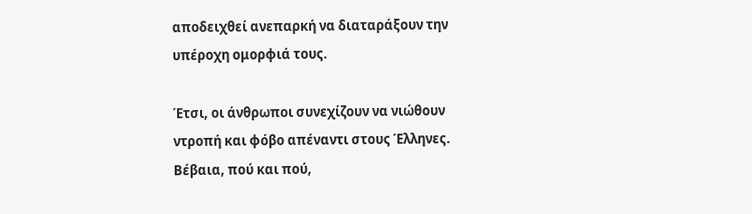αποδειχθεί ανεπαρκή να διαταράξουν την υπέροχη ομορφιά τους.

Έτσι, οι άνθρωποι συνεχίζουν να νιώθουν ντροπή και φόβο απέναντι στους Έλληνες. Βέβαια, πού και πού,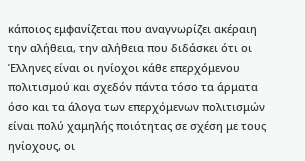κάποιος εμφανίζεται που αναγνωρίζει ακέραιη την αλήθεια, την αλήθεια που διδάσκει ότι οι Έλληνες είναι οι ηνίοχοι κάθε επερχόμενου πολιτισμού και σχεδόν πάντα τόσο τα άρματα όσο και τα άλογα των επερχόμενων πολιτισμών είναι πολύ χαμηλής ποιότητας σε σχέση με τους ηνίοχους, οι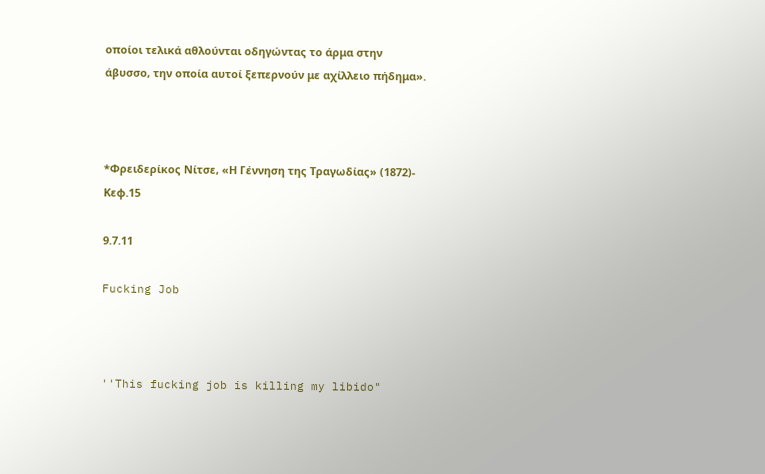οποίοι τελικά αθλούνται οδηγώντας το άρμα στην άβυσσο, την οποία αυτοί ξεπερνούν με αχίλλειο πήδημα».



*Φρειδερίκος Νίτσε, «Η Γέννηση της Τραγωδίας» (1872)- Κεφ.15

9.7.11

Fucking Job



''This fucking job is killing my libido"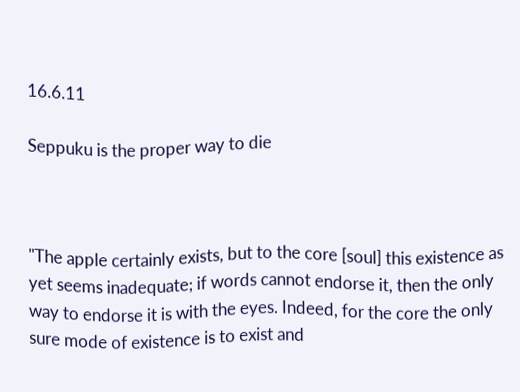16.6.11

Seppuku is the proper way to die



"The apple certainly exists, but to the core [soul] this existence as yet seems inadequate; if words cannot endorse it, then the only way to endorse it is with the eyes. Indeed, for the core the only sure mode of existence is to exist and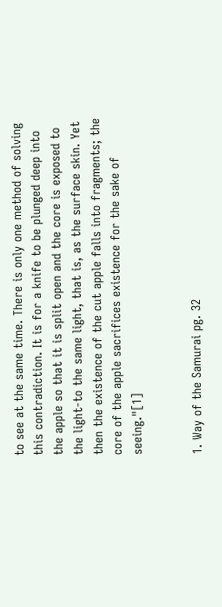to see at the same time. There is only one method of solving this contradiction. It is for a knife to be plunged deep into the apple so that it is split open and the core is exposed to the light-to the same light, that is, as the surface skin. Yet then the existence of the cut apple falls into fragments; the core of the apple sacrifices existence for the sake of seeing."[1]


1. Way of the Samurai pg. 32